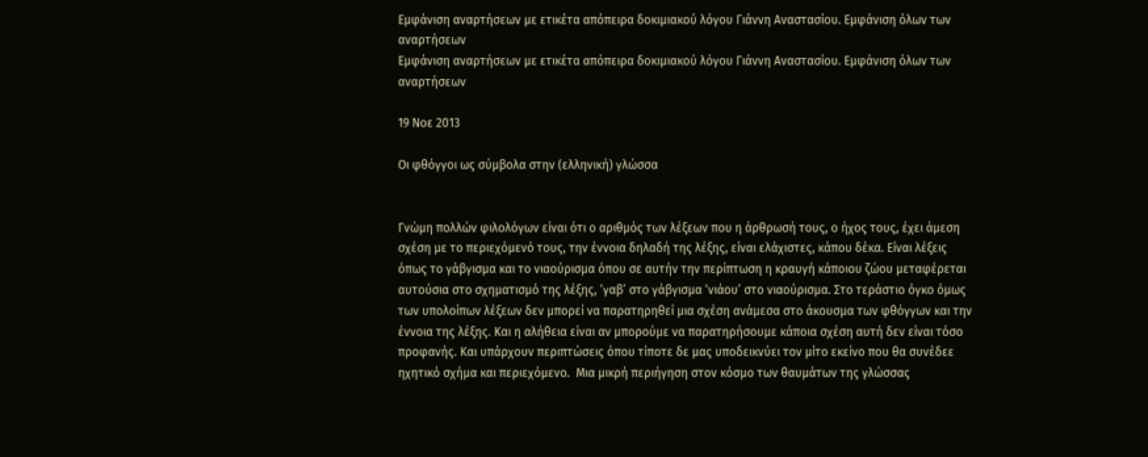Εμφάνιση αναρτήσεων με ετικέτα απόπειρα δοκιμιακού λόγου Γιάννη Αναστασίου. Εμφάνιση όλων των αναρτήσεων
Εμφάνιση αναρτήσεων με ετικέτα απόπειρα δοκιμιακού λόγου Γιάννη Αναστασίου. Εμφάνιση όλων των αναρτήσεων

19 Νοε 2013

Οι φθόγγοι ως σύμβολα στην (ελληνική) γλώσσα


Γνώμη πολλών φιλολόγων είναι ότι ο αριθμός των λέξεων που η άρθρωσή τους, ο ήχος τους, έχει άμεση σχέση με το περιεχόμενό τους, την έννοια δηλαδή της λέξης, είναι ελάχιστες, κάπου δέκα. Είναι λέξεις όπως το γάβγισμα και το νιαούρισμα όπου σε αυτήν την περίπτωση η κραυγή κάποιου ζώου μεταφέρεται αυτούσια στο σχηματισμό της λέξης, ‘γαβ’ στο γάβγισμα ‘νιάου’ στο νιαούρισμα. Στο τεράστιο όγκο όμως των υπολοίπων λέξεων δεν μπορεί να παρατηρηθεί μια σχέση ανάμεσα στο άκουσμα των φθόγγων και την έννοια της λέξης. Και η αλήθεια είναι αν μπορούμε να παρατηρήσουμε κάποια σχέση αυτή δεν είναι τόσο προφανής. Και υπάρχουν περιπτώσεις όπου τίποτε δε μας υποδεικνύει τον μίτο εκείνο που θα συνέδεε ηχητικό σχήμα και περιεχόμενο.  Μια μικρή περιήγηση στον κόσμο των θαυμάτων της γλώσσας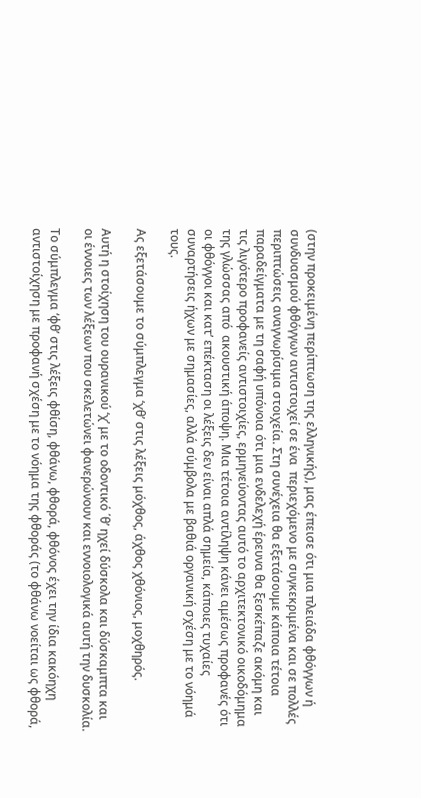(στην προκειμένη περίπτωση της ελληνικής), μας έπεισε ότι μια πλειάδα φθόγγων ή συνδυασμού φθόγγων αντιστοιχεί σε ένα  περιεχόμενο με συγκεκριμένα και σε πολλές περιπτώσεις αναγνωρίσιμα στοιχεία. Στη συνέχεια θα εξετάσουμε κάποια τέτοια παραδείγματα με τη σαφή υπόνοια ότι μια ενδελεχή έρευνα θα ξεσκέπαζε ακόμη και τις λιγότερο προφανείς αντιστοιχίες, ερμηνεύοντας αυτό το αρχιτεκτονικό οικοδόμημα της γλώσσας από  ακουστική άποψη. Μια τέτοια αντίληψη κάνει αμέσως προφανές ότι οι φθόγγοι και κατ’ επέκταση οι λέξεις δεν είναι απλά σημεία, κάποιες τυχαίες συναρτήσεις ήχων με σημασίες, αλλά σύμβολα με βαθιά οργανική σχέση με το νόημά τους.

Ας εξετάσουμε το σύμπλεγμα ‘χθ’ στις λέξεις μόχθος, άχθος χθόνιος, μοχθηρός.

Αυτή η στοίχηση του ουρανικού ‘χ’ με το οδοντικό ΄θ’ ηχεί δύσκολα και δύσκαμπτα και οι έννοιες των λέξεων που σκελετώνει φανερώνουν και εννοιολογικά αυτή την δυσκολία.

Το σύμπλεγμα ‘φθ’ στις λέξεις φθίση, φθάνω, φθορά, φθόνος έχει την ίδια κακόηχη αντιστοίχηση με προφανή σχέση με το νόημα της φθοράς (το φθάνω νοείται ως φθορά,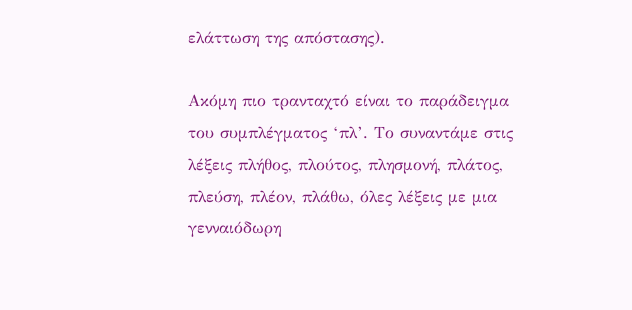ελάττωση της απόστασης).

Ακόμη πιο τρανταχτό είναι το παράδειγμα του συμπλέγματος ‘πλ’. Το συναντάμε στις λέξεις πλήθος, πλούτος, πλησμονή, πλάτος, πλεύση, πλέον, πλάθω, όλες λέξεις με μια γενναιόδωρη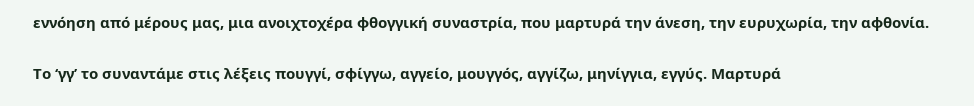εννόηση από μέρους μας, μια ανοιχτοχέρα φθογγική συναστρία, που μαρτυρά την άνεση, την ευρυχωρία, την αφθονία.

Το ‘γγ’ το συναντάμε στις λέξεις πουγγί, σφίγγω, αγγείο, μουγγός, αγγίζω, μηνίγγια, εγγύς. Μαρτυρά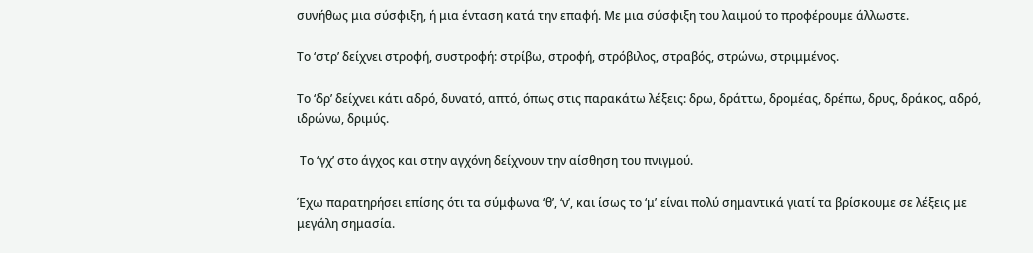συνήθως μια σύσφιξη, ή μια ένταση κατά την επαφή. Με μια σύσφιξη του λαιμού το προφέρουμε άλλωστε.

Το ‘στρ’ δείχνει στροφή, συστροφή: στρίβω, στροφή, στρόβιλος, στραβός, στρώνω, στριμμένος.

Το ‘δρ’ δείχνει κάτι αδρό, δυνατό, απτό, όπως στις παρακάτω λέξεις: δρω, δράττω, δρομέας, δρέπω, δρυς, δράκος, αδρό, ιδρώνω, δριμύς.

 Το ‘γχ’ στο άγχος και στην αγχόνη δείχνουν την αίσθηση του πνιγμού.

Έχω παρατηρήσει επίσης ότι τα σύμφωνα ‘θ’, ‘ν’, και ίσως το ‘μ’ είναι πολύ σημαντικά γιατί τα βρίσκουμε σε λέξεις με μεγάλη σημασία.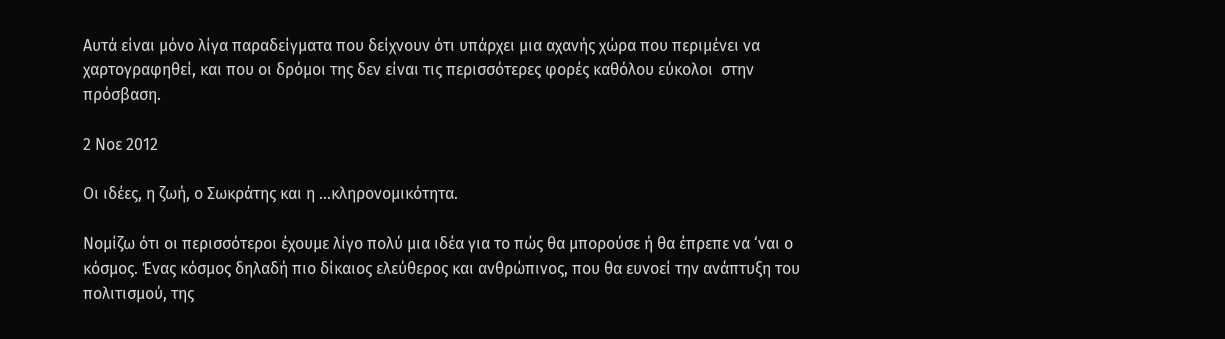Αυτά είναι μόνο λίγα παραδείγματα που δείχνουν ότι υπάρχει μια αχανής χώρα που περιμένει να χαρτογραφηθεί, και που οι δρόμοι της δεν είναι τις περισσότερες φορές καθόλου εύκολοι  στην πρόσβαση.

2 Νοε 2012

Οι ιδέες, η ζωή, ο Σωκράτης και η ...κληρονομικότητα.

Νομίζω ότι οι περισσότεροι έχουμε λίγο πολύ μια ιδέα για το πώς θα μπορούσε ή θα έπρεπε να ‘ναι ο κόσμος. Ένας κόσμος δηλαδή πιο δίκαιος ελεύθερος και ανθρώπινος, που θα ευνοεί την ανάπτυξη του πολιτισμού, της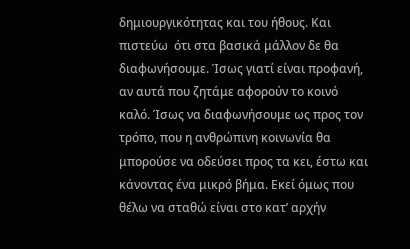δημιουργικότητας και του ήθους. Και πιστεύω  ότι στα βασικά μάλλον δε θα διαφωνήσουμε. Ίσως γιατί είναι προφανή, αν αυτά που ζητάμε αφορούν το κοινό καλό. Ίσως να διαφωνήσουμε ως προς τον τρόπο, που η ανθρώπινη κοινωνία θα μπορούσε να οδεύσει προς τα κει, έστω και κάνοντας ένα μικρό βήμα. Εκεί όμως που θέλω να σταθώ είναι στο κατ’ αρχήν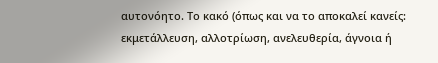αυτονόητο. Το κακό (όπως και να το αποκαλεί κανείς: εκμετάλλευση, αλλοτρίωση, ανελευθερία, άγνοια ή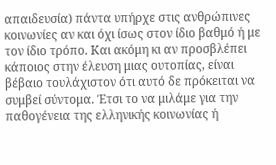απαιδευσία) πάντα υπήρχε στις ανθρώπινες κοινωνίες αν και όχι ίσως στον ίδιο βαθμό ή με τον ίδιο τρόπο. Και ακόμη κι αν προσβλέπει κάποιος στην έλευση μιας ουτοπίας, είναι βέβαιο τουλάχιστον ότι αυτό δε πρόκειται να συμβεί σύντομα. Έτσι το να μιλάμε για την παθογένεια της ελληνικής κοινωνίας ή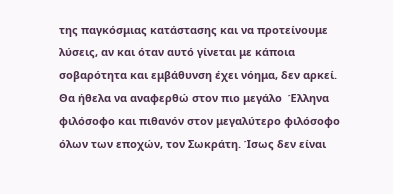της παγκόσμιας κατάστασης και να προτείνουμε λύσεις, αν και όταν αυτό γίνεται με κάποια σοβαρότητα και εμβάθυνση έχει νόημα, δεν αρκεί.
Θα ήθελα να αναφερθώ στον πιο μεγάλο  Έλληνα φιλόσοφο και πιθανόν στον μεγαλύτερο φιλόσοφο όλων των εποχών, τον Σωκράτη. Ίσως δεν είναι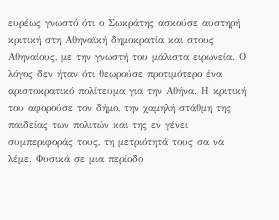ευρέως γνωστό ότι ο Σωκράτης ασκούσε αυστηρή κριτική στη Αθηναϊκή δημοκρατία και στους Αθηναίους, με την γνωστή του μάλιστα ειρωνεία. Ο λόγος δεν ήταν ότι θεωρούσε προτιμότερο ένα αριστοκρατικό πολίτευμα για την Αθήνα. Η κριτική του αφορούσε τον δήμο, την χαμηλή στάθμη της παιδείας των πολιτών και της εν γένει συμπεριφοράς τους, τη μετριότητά τους σα να λέμε. Φυσικά σε μια περίοδο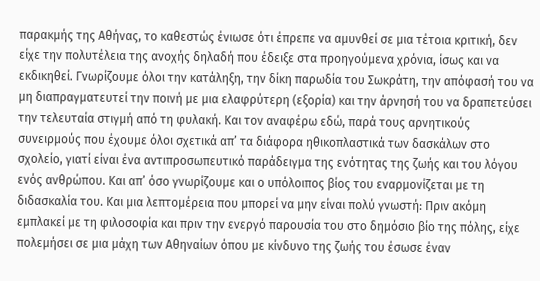παρακμής της Αθήνας, το καθεστώς ένιωσε ότι έπρεπε να αμυνθεί σε μια τέτοια κριτική, δεν είχε την πολυτέλεια της ανοχής δηλαδή που έδειξε στα προηγούμενα χρόνια, ίσως και να εκδικηθεί. Γνωρίζουμε όλοι την κατάληξη, την δίκη παρωδία του Σωκράτη, την απόφασή του να μη διαπραγματευτεί την ποινή με μια ελαφρύτερη (εξορία) και την άρνησή του να δραπετεύσει την τελευταία στιγμή από τη φυλακή. Και τον αναφέρω εδώ, παρά τους αρνητικούς συνειρμούς που έχουμε όλοι σχετικά απ’ τα διάφορα ηθικοπλαστικά των δασκάλων στο σχολείο, γιατί είναι ένα αντιπροσωπευτικό παράδειγμα της ενότητας της ζωής και του λόγου ενός ανθρώπου. Και απ’ όσο γνωρίζουμε και ο υπόλοιπος βίος του εναρμονίζεται με τη διδασκαλία του. Και μια λεπτομέρεια που μπορεί να μην είναι πολύ γνωστή: Πριν ακόμη εμπλακεί με τη φιλοσοφία και πριν την ενεργό παρουσία του στο δημόσιο βίο της πόλης, είχε πολεμήσει σε μια μάχη των Αθηναίων όπου με κίνδυνο της ζωής του έσωσε έναν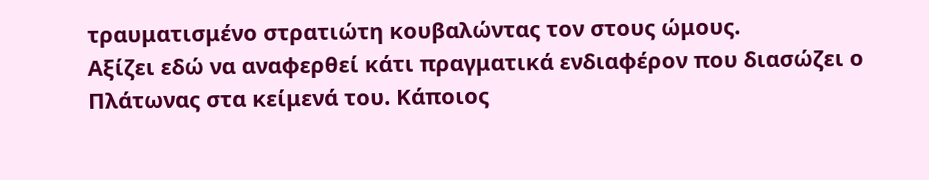τραυματισμένο στρατιώτη κουβαλώντας τον στους ώμους.
Αξίζει εδώ να αναφερθεί κάτι πραγματικά ενδιαφέρον που διασώζει ο Πλάτωνας στα κείμενά του. Κάποιος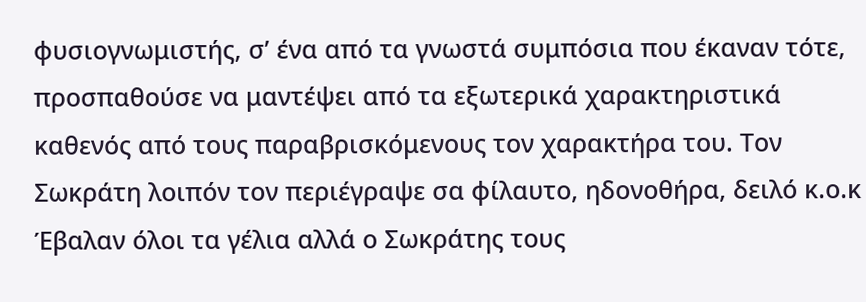φυσιογνωμιστής, σ’ ένα από τα γνωστά συμπόσια που έκαναν τότε, προσπαθούσε να μαντέψει από τα εξωτερικά χαρακτηριστικά καθενός από τους παραβρισκόμενους τον χαρακτήρα του. Τον Σωκράτη λοιπόν τον περιέγραψε σα φίλαυτο, ηδονοθήρα, δειλό κ.ο.κ  Έβαλαν όλοι τα γέλια αλλά ο Σωκράτης τους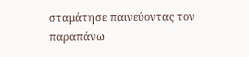σταμάτησε παινεύοντας τον παραπάνω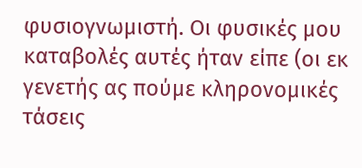φυσιογνωμιστή. Οι φυσικές μου καταβολές αυτές ήταν είπε (οι εκ γενετής ας πούμε κληρονομικές τάσεις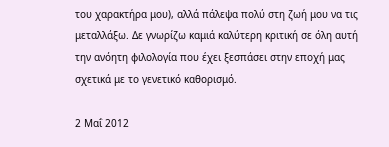του χαρακτήρα μου), αλλά πάλεψα πολύ στη ζωή μου να τις μεταλλάξω. Δε γνωρίζω καμιά καλύτερη κριτική σε όλη αυτή την ανόητη φιλολογία που έχει ξεσπάσει στην εποχή μας σχετικά με το γενετικό καθορισμό.

2 Μαΐ 2012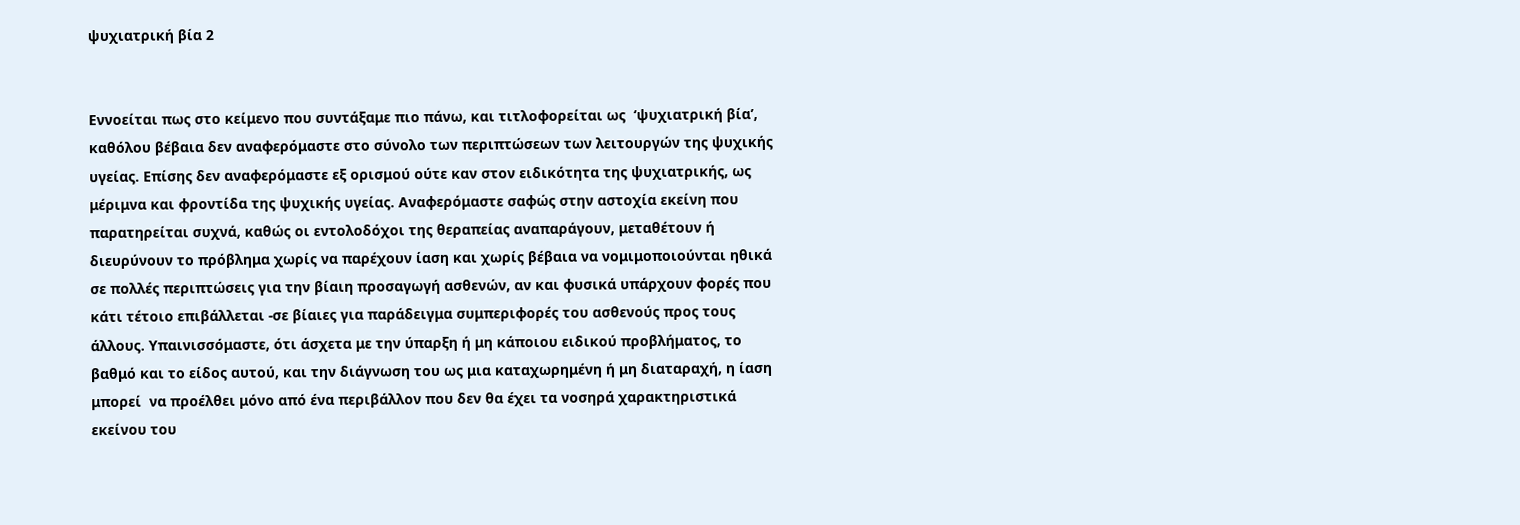ψυχιατρική βία 2


Εννοείται πως στο κείμενο που συντάξαμε πιο πάνω, και τιτλοφορείται ως  ‘ψυχιατρική βία’, καθόλου βέβαια δεν αναφερόμαστε στο σύνολο των περιπτώσεων των λειτουργών της ψυχικής υγείας. Επίσης δεν αναφερόμαστε εξ ορισμού ούτε καν στον ειδικότητα της ψυχιατρικής, ως μέριμνα και φροντίδα της ψυχικής υγείας. Αναφερόμαστε σαφώς στην αστοχία εκείνη που παρατηρείται συχνά, καθώς οι εντολοδόχοι της θεραπείας αναπαράγουν, μεταθέτουν ή διευρύνουν το πρόβλημα χωρίς να παρέχουν ίαση και χωρίς βέβαια να νομιμοποιούνται ηθικά σε πολλές περιπτώσεις για την βίαιη προσαγωγή ασθενών, αν και φυσικά υπάρχουν φορές που κάτι τέτοιο επιβάλλεται -σε βίαιες για παράδειγμα συμπεριφορές του ασθενούς προς τους άλλους. Υπαινισσόμαστε, ότι άσχετα με την ύπαρξη ή μη κάποιου ειδικού προβλήματος, το βαθμό και το είδος αυτού, και την διάγνωση του ως μια καταχωρημένη ή μη διαταραχή, η ίαση μπορεί  να προέλθει μόνο από ένα περιβάλλον που δεν θα έχει τα νοσηρά χαρακτηριστικά  εκείνου του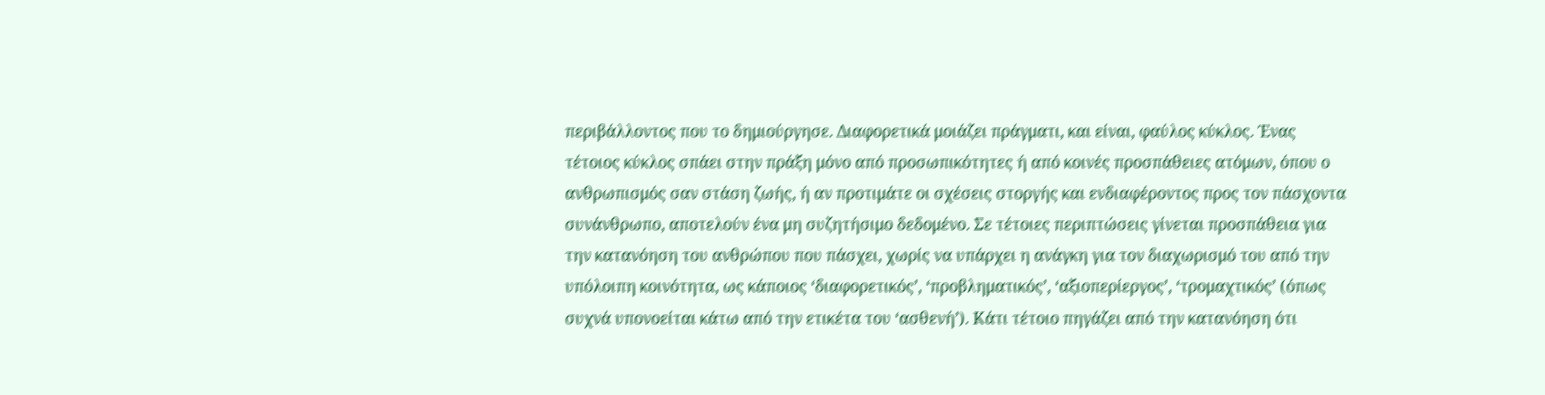περιβάλλοντος που το δημιούργησε. Διαφορετικά μοιάζει πράγματι, και είναι, φαύλος κύκλος. Ένας τέτοιος κύκλος σπάει στην πράξη μόνο από προσωπικότητες ή από κοινές προσπάθειες ατόμων, όπου ο ανθρωπισμός σαν στάση ζωής, ή αν προτιμάτε οι σχέσεις στοργής και ενδιαφέροντος προς τον πάσχοντα συνάνθρωπο, αποτελούν ένα μη συζητήσιμο δεδομένο. Σε τέτοιες περιπτώσεις γίνεται προσπάθεια για την κατανόηση του ανθρώπου που πάσχει, χωρίς να υπάρχει η ανάγκη για τον διαχωρισμό του από την υπόλοιπη κοινότητα, ως κάποιος ‘διαφορετικός’, ‘προβληματικός’, ‘αξιοπερίεργος’, ‘τρομαχτικός’ (όπως συχνά υπονοείται κάτω από την ετικέτα του ‘ασθενή’). Κάτι τέτοιο πηγάζει από την κατανόηση ότι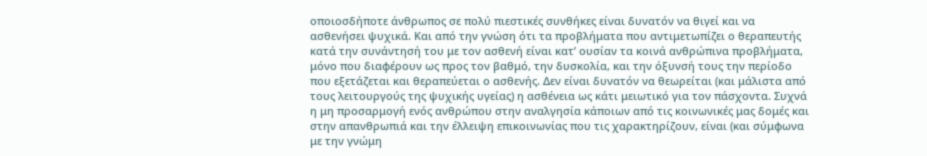οποιοσδήποτε άνθρωπος σε πολύ πιεστικές συνθήκες είναι δυνατόν να θιγεί και να ασθενήσει ψυχικά. Και από την γνώση ότι τα προβλήματα που αντιμετωπίζει ο θεραπευτής κατά την συνάντησή του με τον ασθενή είναι κατ’ ουσίαν τα κοινά ανθρώπινα προβλήματα, μόνο που διαφέρουν ως προς τον βαθμό, την δυσκολία, και την όξυνσή τους την περίοδο που εξετάζεται και θεραπεύεται ο ασθενής. Δεν είναι δυνατόν να θεωρείται (και μάλιστα από τους λειτουργούς της ψυχικής υγείας) η ασθένεια ως κάτι μειωτικό για τον πάσχοντα. Συχνά η μη προσαρμογή ενός ανθρώπου στην αναλγησία κάποιων από τις κοινωνικές μας δομές και στην απανθρωπιά και την έλλειψη επικοινωνίας που τις χαρακτηρίζουν, είναι (και σύμφωνα με την γνώμη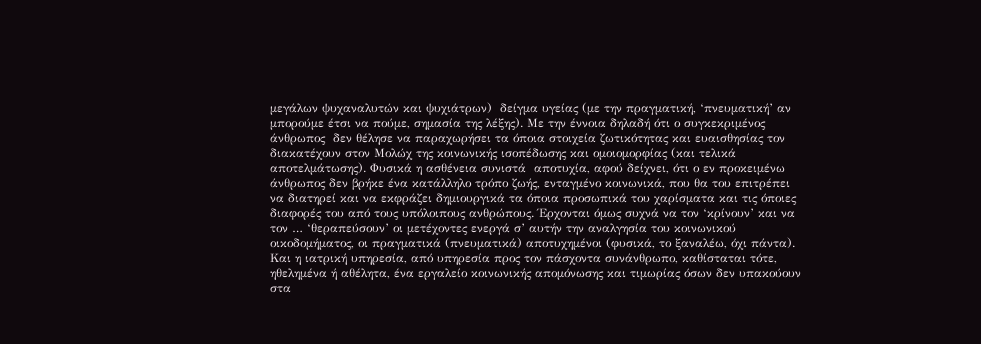μεγάλων ψυχαναλυτών και ψυχιάτρων)  δείγμα υγείας (με την πραγματική, ‘πνευματική’ αν μπορούμε έτσι να πούμε, σημασία της λέξης). Με την έννοια δηλαδή ότι ο συγκεκριμένος άνθρωπος  δεν θέλησε να παραχωρήσει τα όποια στοιχεία ζωτικότητας και ευαισθησίας τον διακατέχουν στον Μολώχ της κοινωνικής ισοπέδωσης και ομοιομορφίας (και τελικά αποτελμάτωσης). Φυσικά η ασθένεια συνιστά  αποτυχία, αφού δείχνει, ότι ο εν προκειμένω άνθρωπος δεν βρήκε ένα κατάλληλο τρόπο ζωής, ενταγμένο κοινωνικά, που θα του επιτρέπει να διατηρεί και να εκφράζει δημιουργικά τα όποια προσωπικά του χαρίσματα και τις όποιες διαφορές του από τους υπόλοιπους ανθρώπους. Έρχονται όμως συχνά να τον ‘κρίνουν’ και να τον … ‘θεραπεύσουν’ οι μετέχοντες ενεργά σ’ αυτήν την αναλγησία του κοινωνικού οικοδομήματος, οι πραγματικά (πνευματικά) αποτυχημένοι (φυσικά, το ξαναλέω, όχι πάντα). Και η ιατρική υπηρεσία, από υπηρεσία προς τον πάσχοντα συνάνθρωπο, καθίσταται τότε, ηθελημένα ή αθέλητα, ένα εργαλείο κοινωνικής απομόνωσης και τιμωρίας όσων δεν υπακούουν στα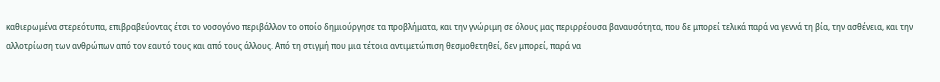καθιερωμένα στερεότυπα, επιβραβεύοντας έτσι το νοσογόνο περιβάλλον το οποίο δημιούργησε τα προβλήματα, και την γνώριμη σε όλους μας περιρρέουσα βαναυσότητα, που δε μπορεί τελικά παρά να γεννά τη βία, την ασθένεια, και την αλλοτρίωση των ανθρώπων από τον εαυτό τους και από τους άλλους. Από τη στιγμή που μια τέτοια αντιμετώπιση θεσμοθετηθεί, δεν μπορεί, παρά να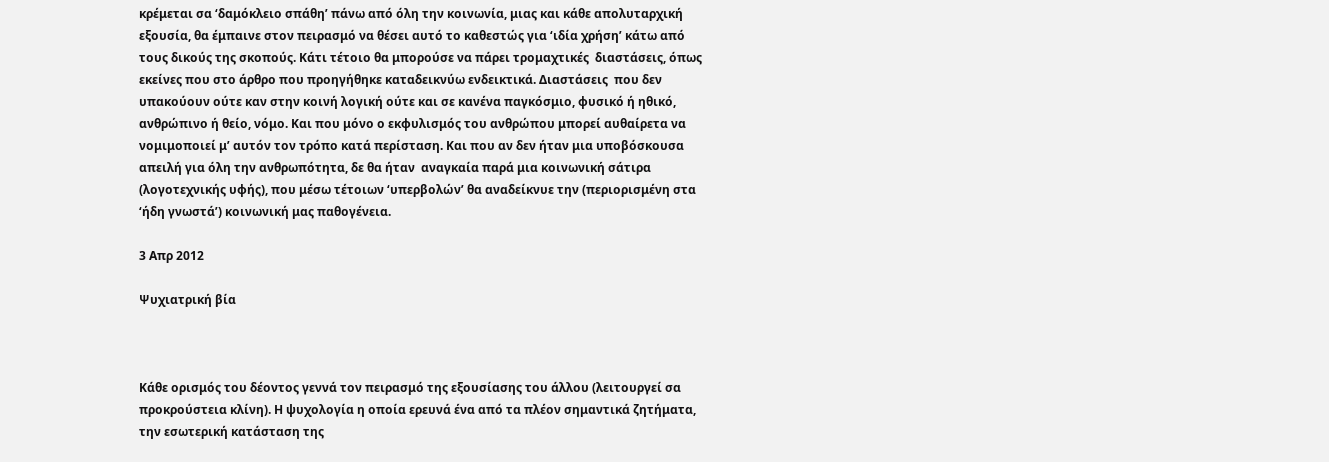κρέμεται σα ‘δαμόκλειο σπάθη’ πάνω από όλη την κοινωνία, μιας και κάθε απολυταρχική εξουσία, θα έμπαινε στον πειρασμό να θέσει αυτό το καθεστώς για ‘ιδία χρήση’ κάτω από τους δικούς της σκοπούς. Κάτι τέτοιο θα μπορούσε να πάρει τρομαχτικές  διαστάσεις, όπως εκείνες που στο άρθρο που προηγήθηκε καταδεικνύω ενδεικτικά. Διαστάσεις  που δεν υπακούουν ούτε καν στην κοινή λογική ούτε και σε κανένα παγκόσμιο, φυσικό ή ηθικό, ανθρώπινο ή θείο, νόμο. Και που μόνο ο εκφυλισμός του ανθρώπου μπορεί αυθαίρετα να νομιμοποιεί μ’ αυτόν τον τρόπο κατά περίσταση. Και που αν δεν ήταν μια υποβόσκουσα απειλή για όλη την ανθρωπότητα, δε θα ήταν  αναγκαία παρά μια κοινωνική σάτιρα (λογοτεχνικής υφής), που μέσω τέτοιων ‘υπερβολών’ θα αναδείκνυε την (περιορισμένη στα ‘ήδη γνωστά’) κοινωνική μας παθογένεια.

3 Απρ 2012

Ψυχιατρική βία



Κάθε ορισμός του δέοντος γεννά τον πειρασμό της εξουσίασης του άλλου (λειτουργεί σα προκρούστεια κλίνη). Η ψυχολογία η οποία ερευνά ένα από τα πλέον σημαντικά ζητήματα, την εσωτερική κατάσταση της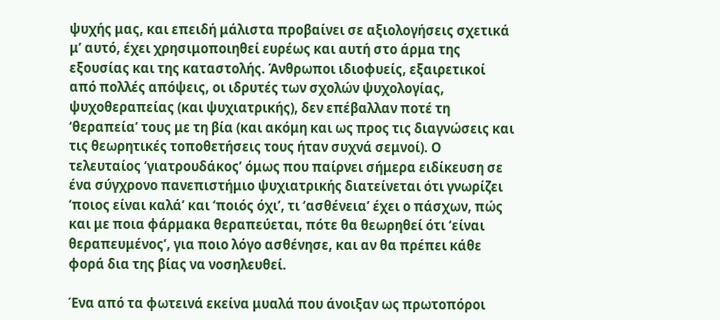ψυχής μας, και επειδή μάλιστα προβαίνει σε αξιολογήσεις σχετικά μ’ αυτό, έχει χρησιμοποιηθεί ευρέως και αυτή στο άρμα της εξουσίας και της καταστολής. Άνθρωποι ιδιοφυείς, εξαιρετικοί από πολλές απόψεις, οι ιδρυτές των σχολών ψυχολογίας, ψυχοθεραπείας (και ψυχιατρικής), δεν επέβαλλαν ποτέ τη ‘θεραπεία’ τους με τη βία (και ακόμη και ως προς τις διαγνώσεις και τις θεωρητικές τοποθετήσεις τους ήταν συχνά σεμνοί). Ο τελευταίος ‘γιατρουδάκος’ όμως που παίρνει σήμερα ειδίκευση σε ένα σύγχρονο πανεπιστήμιο ψυχιατρικής διατείνεται ότι γνωρίζει ‘ποιος είναι καλά’ και ‘ποιός όχι’, τι ‘ασθένεια’ έχει ο πάσχων, πώς και με ποια φάρμακα θεραπεύεται, πότε θα θεωρηθεί ότι ‘είναι θεραπευμένος’, για ποιο λόγο ασθένησε, και αν θα πρέπει κάθε φορά δια της βίας να νοσηλευθεί.

Ένα από τα φωτεινά εκείνα μυαλά που άνοιξαν ως πρωτοπόροι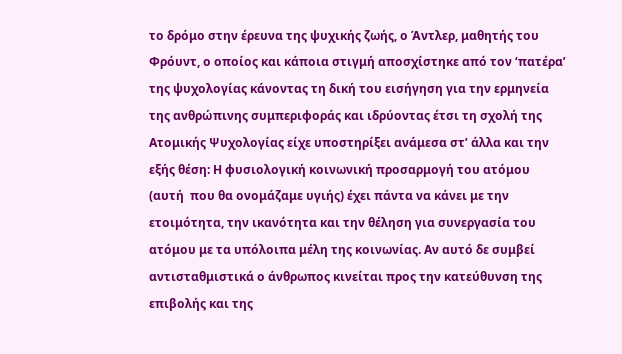το δρόμο στην έρευνα της ψυχικής ζωής, ο Άντλερ, μαθητής του Φρόυντ, ο οποίος και κάποια στιγμή αποσχίστηκε από τον ‘πατέρα’ της ψυχολογίας κάνοντας τη δική του εισήγηση για την ερμηνεία της ανθρώπινης συμπεριφοράς και ιδρύοντας έτσι τη σχολή της Ατομικής Ψυχολογίας είχε υποστηρίξει ανάμεσα στ’ άλλα και την εξής θέση: Η φυσιολογική κοινωνική προσαρμογή του ατόμου (αυτή  που θα ονομάζαμε υγιής) έχει πάντα να κάνει με την ετοιμότητα, την ικανότητα και την θέληση για συνεργασία του ατόμου με τα υπόλοιπα μέλη της κοινωνίας. Αν αυτό δε συμβεί αντισταθμιστικά ο άνθρωπος κινείται προς την κατεύθυνση της επιβολής και της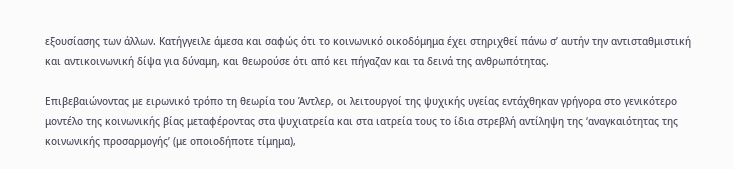εξουσίασης των άλλων. Κατήγγειλε άμεσα και σαφώς ότι το κοινωνικό οικοδόμημα έχει στηριχθεί πάνω σ’ αυτήν την αντισταθμιστική και αντικοινωνική δίψα για δύναμη, και θεωρούσε ότι από κει πήγαζαν και τα δεινά της ανθρωπότητας.

Επιβεβαιώνοντας με ειρωνικό τρόπο τη θεωρία του Άντλερ, οι λειτουργοί της ψυχικής υγείας εντάχθηκαν γρήγορα στο γενικότερο μοντέλο της κοινωνικής βίας μεταφέροντας στα ψυχιατρεία και στα ιατρεία τους το ίδια στρεβλή αντίληψη της ‘αναγκαιότητας της κοινωνικής προσαρμογής’ (με οποιοδήποτε τίμημα),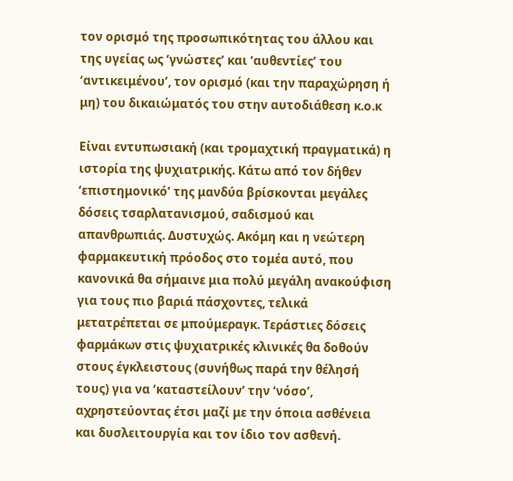τον ορισμό της προσωπικότητας του άλλου και της υγείας ως ‘γνώστες’ και ‘αυθεντίες’ του ‘αντικειμένου’, τον ορισμό (και την παραχώρηση ή μη) του δικαιώματός του στην αυτοδιάθεση κ.ο.κ

Είναι εντυπωσιακή (και τρομαχτική πραγματικά) η ιστορία της ψυχιατρικής. Κάτω από τον δήθεν ‘επιστημονικό’ της μανδύα βρίσκονται μεγάλες δόσεις τσαρλατανισμού, σαδισμού και απανθρωπιάς. Δυστυχώς. Ακόμη και η νεώτερη φαρμακευτική πρόοδος στο τομέα αυτό, που κανονικά θα σήμαινε μια πολύ μεγάλη ανακούφιση για τους πιο βαριά πάσχοντες, τελικά μετατρέπεται σε μπούμεραγκ. Τεράστιες δόσεις φαρμάκων στις ψυχιατρικές κλινικές θα δοθούν στους έγκλειστους (συνήθως παρά την θέλησή τους) για να ‘καταστείλουν’ την ‘νόσο’, αχρηστεύοντας έτσι μαζί με την όποια ασθένεια και δυσλειτουργία και τον ίδιο τον ασθενή.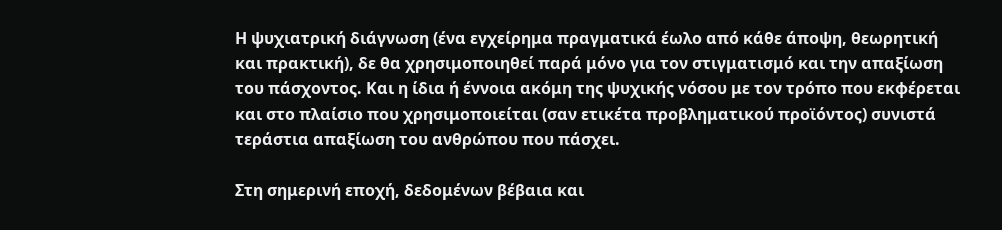Η ψυχιατρική διάγνωση (ένα εγχείρημα πραγματικά έωλο από κάθε άποψη, θεωρητική και πρακτική), δε θα χρησιμοποιηθεί παρά μόνο για τον στιγματισμό και την απαξίωση του πάσχοντος. Και η ίδια ή έννοια ακόμη της ψυχικής νόσου με τον τρόπο που εκφέρεται  και στο πλαίσιο που χρησιμοποιείται (σαν ετικέτα προβληματικού προϊόντος) συνιστά τεράστια απαξίωση του ανθρώπου που πάσχει.

Στη σημερινή εποχή, δεδομένων βέβαια και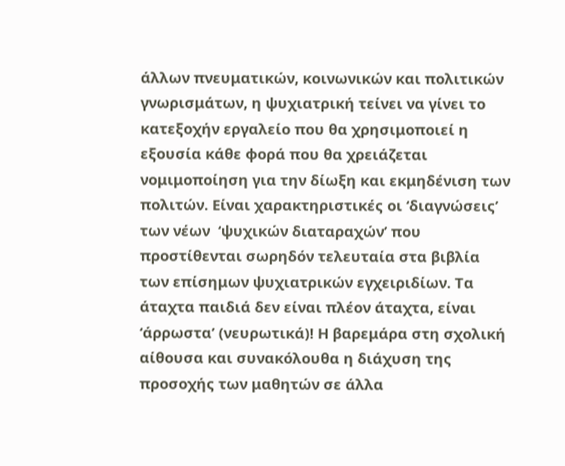άλλων πνευματικών, κοινωνικών και πολιτικών γνωρισμάτων, η ψυχιατρική τείνει να γίνει το κατεξοχήν εργαλείο που θα χρησιμοποιεί η εξουσία κάθε φορά που θα χρειάζεται νομιμοποίηση για την δίωξη και εκμηδένιση των πολιτών. Είναι χαρακτηριστικές οι ‘διαγνώσεις’ των νέων  ‘ψυχικών διαταραχών’ που προστίθενται σωρηδόν τελευταία στα βιβλία των επίσημων ψυχιατρικών εγχειριδίων. Τα άταχτα παιδιά δεν είναι πλέον άταχτα, είναι ‘άρρωστα’ (νευρωτικά)! Η βαρεμάρα στη σχολική αίθουσα και συνακόλουθα η διάχυση της προσοχής των μαθητών σε άλλα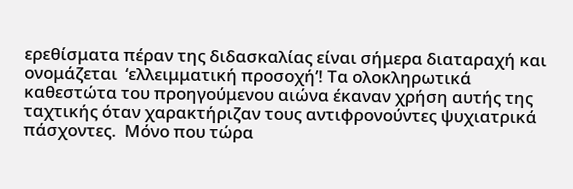ερεθίσματα πέραν της διδασκαλίας είναι σήμερα διαταραχή και ονομάζεται  ‘ελλειμματική προσοχή’! Τα ολοκληρωτικά καθεστώτα του προηγούμενου αιώνα έκαναν χρήση αυτής της ταχτικής όταν χαρακτήριζαν τους αντιφρονούντες ψυχιατρικά πάσχοντες.  Μόνο που τώρα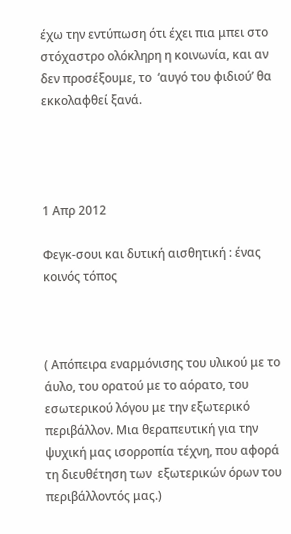έχω την εντύπωση ότι έχει πια μπει στο στόχαστρο ολόκληρη η κοινωνία, και αν δεν προσέξουμε, το  ‘αυγό του φιδιού’ θα εκκολαφθεί ξανά.




1 Απρ 2012

Φεγκ-σουι και δυτική αισθητική : ένας κοινός τόπος



( Απόπειρα εναρμόνισης του υλικού με το άυλο, του ορατού με το αόρατο, του εσωτερικού λόγου με την εξωτερικό περιβάλλον. Μια θεραπευτική για την ψυχική μας ισορροπία τέχνη, που αφορά τη διευθέτηση των  εξωτερικών όρων του περιβάλλοντός μας.)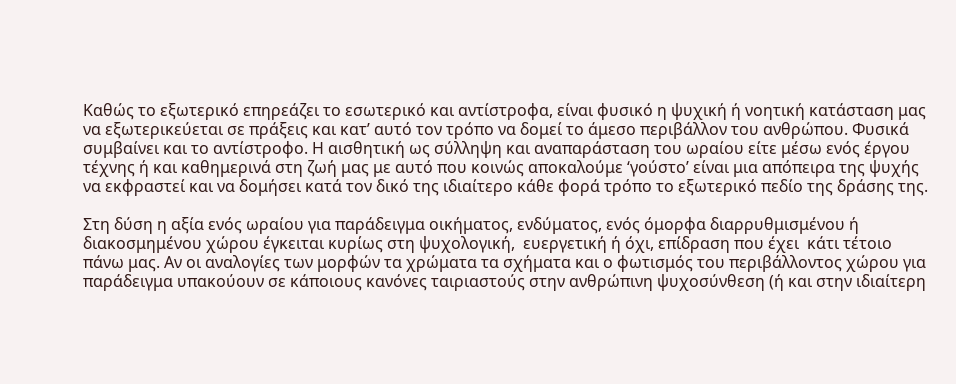Καθώς το εξωτερικό επηρεάζει το εσωτερικό και αντίστροφα, είναι φυσικό η ψυχική ή νοητική κατάσταση μας να εξωτερικεύεται σε πράξεις και κατ’ αυτό τον τρόπο να δομεί το άμεσο περιβάλλον του ανθρώπου. Φυσικά συμβαίνει και το αντίστροφο. Η αισθητική ως σύλληψη και αναπαράσταση του ωραίου είτε μέσω ενός έργου τέχνης ή και καθημερινά στη ζωή μας με αυτό που κοινώς αποκαλούμε ‘γούστο’ είναι μια απόπειρα της ψυχής να εκφραστεί και να δομήσει κατά τον δικό της ιδιαίτερο κάθε φορά τρόπο το εξωτερικό πεδίο της δράσης της.

Στη δύση η αξία ενός ωραίου για παράδειγμα οικήματος, ενδύματος, ενός όμορφα διαρρυθμισμένου ή διακοσμημένου χώρου έγκειται κυρίως στη ψυχολογική,  ευεργετική ή όχι, επίδραση που έχει  κάτι τέτοιο πάνω μας. Αν οι αναλογίες των μορφών τα χρώματα τα σχήματα και ο φωτισμός του περιβάλλοντος χώρου για παράδειγμα υπακούουν σε κάποιους κανόνες ταιριαστούς στην ανθρώπινη ψυχοσύνθεση (ή και στην ιδιαίτερη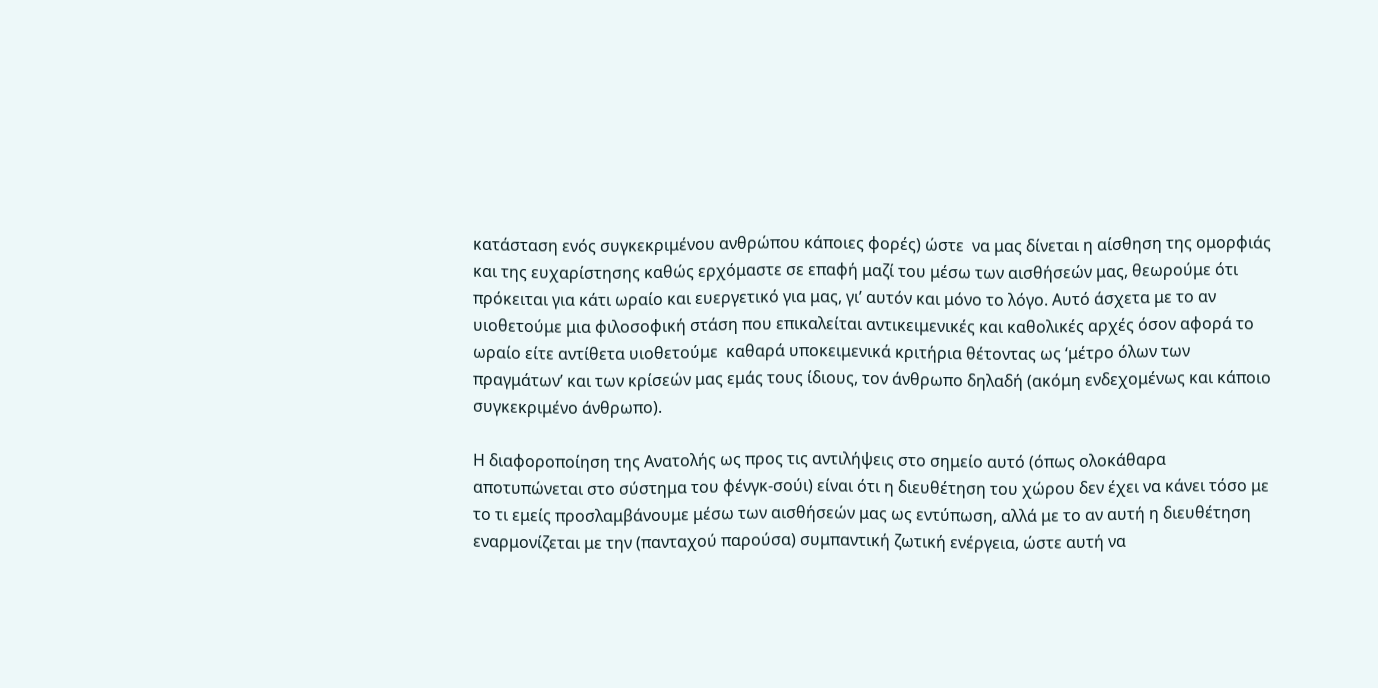κατάσταση ενός συγκεκριμένου ανθρώπου κάποιες φορές) ώστε  να μας δίνεται η αίσθηση της ομορφιάς και της ευχαρίστησης καθώς ερχόμαστε σε επαφή μαζί του μέσω των αισθήσεών μας, θεωρούμε ότι πρόκειται για κάτι ωραίο και ευεργετικό για μας, γι’ αυτόν και μόνο το λόγο. Αυτό άσχετα με το αν υιοθετούμε μια φιλοσοφική στάση που επικαλείται αντικειμενικές και καθολικές αρχές όσον αφορά το ωραίο είτε αντίθετα υιοθετούμε  καθαρά υποκειμενικά κριτήρια θέτοντας ως ‘μέτρο όλων των πραγμάτων’ και των κρίσεών μας εμάς τους ίδιους, τον άνθρωπο δηλαδή (ακόμη ενδεχομένως και κάποιο συγκεκριμένο άνθρωπο).

Η διαφοροποίηση της Ανατολής ως προς τις αντιλήψεις στο σημείο αυτό (όπως ολοκάθαρα αποτυπώνεται στο σύστημα του φένγκ-σούι) είναι ότι η διευθέτηση του χώρου δεν έχει να κάνει τόσο με το τι εμείς προσλαμβάνουμε μέσω των αισθήσεών μας ως εντύπωση, αλλά με το αν αυτή η διευθέτηση εναρμονίζεται με την (πανταχού παρούσα) συμπαντική ζωτική ενέργεια, ώστε αυτή να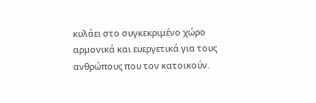κυλάει στο συγκεκριμένο χώρο αρμονικά και ευεργετικά για τους ανθρώπους που τον κατοικούν.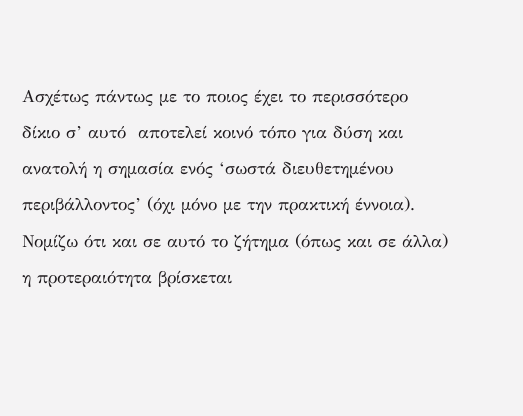Ασχέτως πάντως με το ποιος έχει το περισσότερο δίκιο σ’ αυτό  αποτελεί κοινό τόπο για δύση και ανατολή η σημασία ενός ‘σωστά διευθετημένου περιβάλλοντος’ (όχι μόνο με την πρακτική έννοια). Νομίζω ότι και σε αυτό το ζήτημα (όπως και σε άλλα) η προτεραιότητα βρίσκεται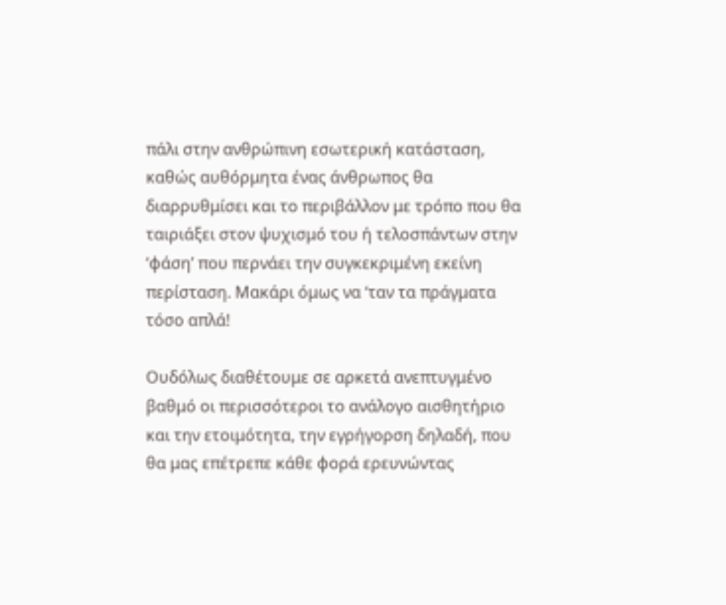πάλι στην ανθρώπινη εσωτερική κατάσταση, καθώς αυθόρμητα ένας άνθρωπος θα διαρρυθμίσει και το περιβάλλον με τρόπο που θα ταιριάξει στον ψυχισμό του ή τελοσπάντων στην ‘φάση’ που περνάει την συγκεκριμένη εκείνη περίσταση. Μακάρι όμως να ‘ταν τα πράγματα τόσο απλά!

Ουδόλως διαθέτουμε σε αρκετά ανεπτυγμένο βαθμό οι περισσότεροι το ανάλογο αισθητήριο και την ετοιμότητα, την εγρήγορση δηλαδή, που θα μας επέτρεπε κάθε φορά ερευνώντας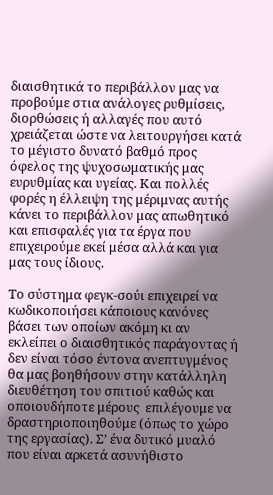διαισθητικά το περιβάλλον μας να προβούμε στια ανάλογες ρυθμίσεις, διορθώσεις ή αλλαγές που αυτό χρειάζεται ώστε να λειτουργήσει κατά το μέγιστο δυνατό βαθμό προς όφελος της ψυχοσωματικής μας ευρυθμίας και υγείας. Και πολλές φορές η έλλειψη της μέριμνας αυτής κάνει το περιβάλλον μας απωθητικό και επισφαλές για τα έργα που επιχειρούμε εκεί μέσα αλλά και για μας τους ίδιους.

Το σύστημα φεγκ-σούι επιχειρεί να κωδικοποιήσει κάποιους κανόνες βάσει των οποίων ακόμη κι αν εκλείπει ο διαισθητικός παράγοντας ή δεν είναι τόσο έντονα ανεπτυγμένος θα μας βοηθήσουν στην κατάλληλη διευθέτηση του σπιτιού καθώς και οποιουδήποτε μέρους  επιλέγουμε να δραστηριοποιηθούμε (όπως το χώρο της εργασίας). Σ’ ένα δυτικό μυαλό που είναι αρκετά ασυνήθιστο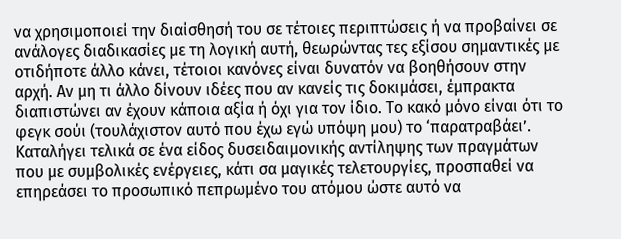να χρησιμοποιεί την διαίσθησή του σε τέτοιες περιπτώσεις ή να προβαίνει σε ανάλογες διαδικασίες με τη λογική αυτή, θεωρώντας τες εξίσου σημαντικές με οτιδήποτε άλλο κάνει, τέτοιοι κανόνες είναι δυνατόν να βοηθήσουν στην αρχή. Αν μη τι άλλο δίνουν ιδέες που αν κανείς τις δοκιμάσει, έμπρακτα διαπιστώνει αν έχουν κάποια αξία ή όχι για τον ίδιο. Το κακό μόνο είναι ότι το φεγκ σούι (τουλάχιστον αυτό που έχω εγώ υπόψη μου) το ‘παρατραβάει’. Καταλήγει τελικά σε ένα είδος δυσειδαιμονικής αντίληψης των πραγμάτων που με συμβολικές ενέργειες, κάτι σα μαγικές τελετουργίες, προσπαθεί να επηρεάσει το προσωπικό πεπρωμένο του ατόμου ώστε αυτό να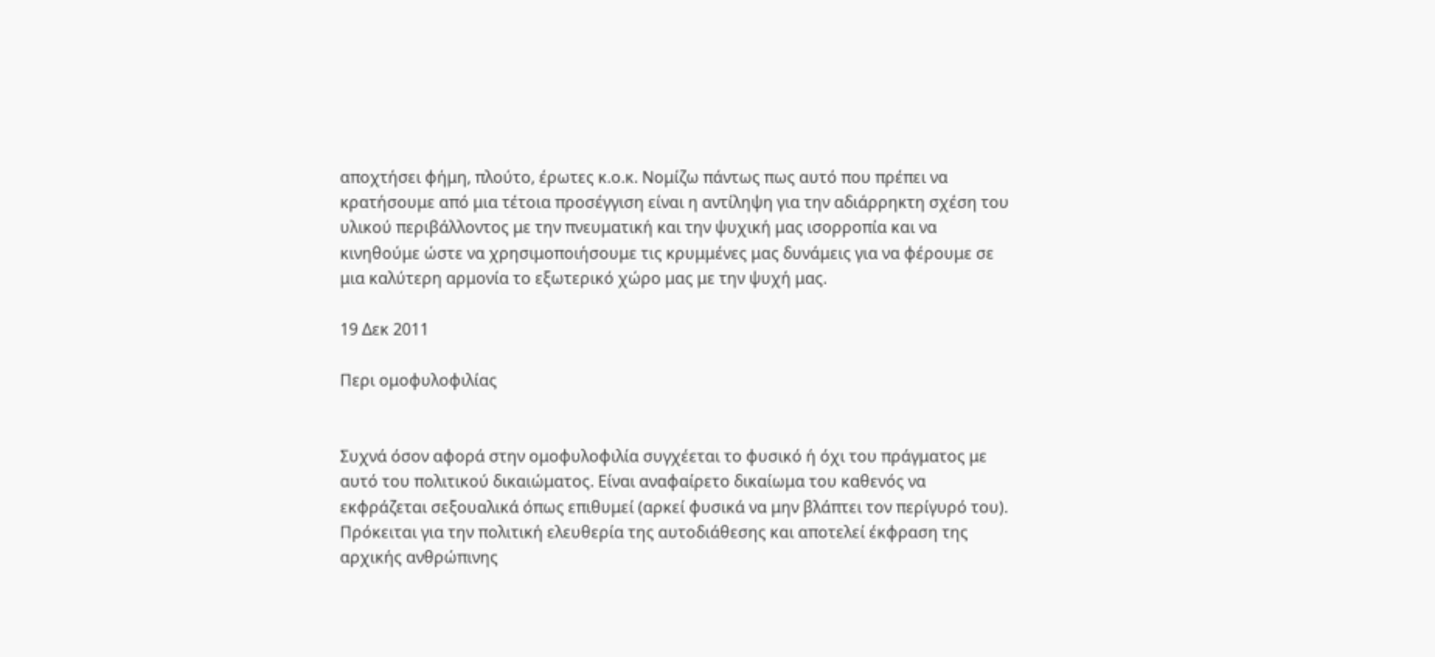αποχτήσει φήμη, πλούτο, έρωτες κ.ο.κ. Νομίζω πάντως πως αυτό που πρέπει να κρατήσουμε από μια τέτοια προσέγγιση είναι η αντίληψη για την αδιάρρηκτη σχέση του υλικού περιβάλλοντος με την πνευματική και την ψυχική μας ισορροπία και να κινηθούμε ώστε να χρησιμοποιήσουμε τις κρυμμένες μας δυνάμεις για να φέρουμε σε μια καλύτερη αρμονία το εξωτερικό χώρο μας με την ψυχή μας.

19 Δεκ 2011

Περι ομοφυλοφιλίας


Συχνά όσον αφορά στην ομοφυλοφιλία συγχέεται το φυσικό ή όχι του πράγματος με αυτό του πολιτικού δικαιώματος. Είναι αναφαίρετο δικαίωμα του καθενός να εκφράζεται σεξουαλικά όπως επιθυμεί (αρκεί φυσικά να μην βλάπτει τον περίγυρό του). Πρόκειται για την πολιτική ελευθερία της αυτοδιάθεσης και αποτελεί έκφραση της αρχικής ανθρώπινης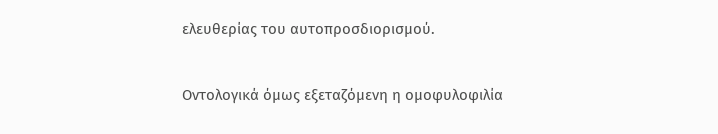ελευθερίας του αυτοπροσδιορισμού.


Οντολογικά όμως εξεταζόμενη η ομοφυλοφιλία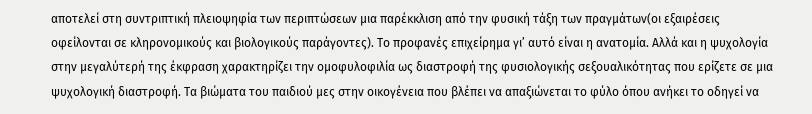αποτελεί στη συντριπτική πλειοψηφία των περιπτώσεων μια παρέκκλιση από την φυσική τάξη των πραγμάτων(οι εξαιρέσεις οφείλονται σε κληρονομικούς και βιολογικούς παράγοντες). Το προφανές επιχείρημα γι’ αυτό είναι η ανατομία. Αλλά και η ψυχολογία στην μεγαλύτερή της έκφραση χαρακτηρίζει την ομοφυλοφιλία ως διαστροφή της φυσιολογικής σεξουαλικότητας που ερίζετε σε μια ψυχολογική διαστροφή. Τα βιώματα του παιδιού μες στην οικογένεια που βλέπει να απαξιώνεται το φύλο όπου ανήκει το οδηγεί να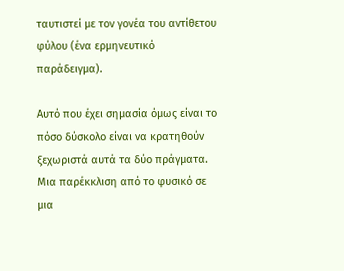ταυτιστεί με τον γονέα του αντίθετου φύλου (ένα ερμηνευτικό παράδειγμα).

Αυτό που έχει σημασία όμως είναι το πόσο δύσκολο είναι να κρατηθούν ξεχωριστά αυτά τα δύο πράγματα. Μια παρέκκλιση από το φυσικό σε μια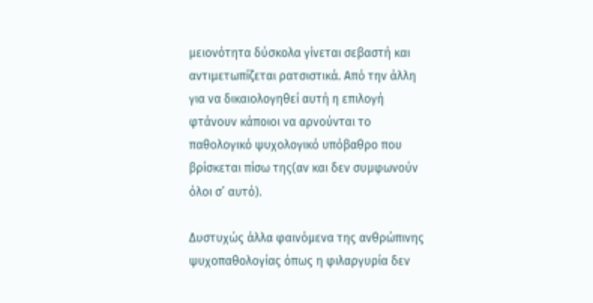μειονότητα δύσκολα γίνεται σεβαστή και αντιμετωπίζεται ρατσιστικά. Από την άλλη για να δικαιολογηθεί αυτή η επιλογή φτάνουν κάποιοι να αρνούνται το παθολογικό ψυχολογικό υπόβαθρο που βρίσκεται πίσω της(αν και δεν συμφωνούν όλοι σ’ αυτό).

Δυστυχώς άλλα φαινόμενα της ανθρώπινης ψυχοπαθολογίας όπως η φιλαργυρία δεν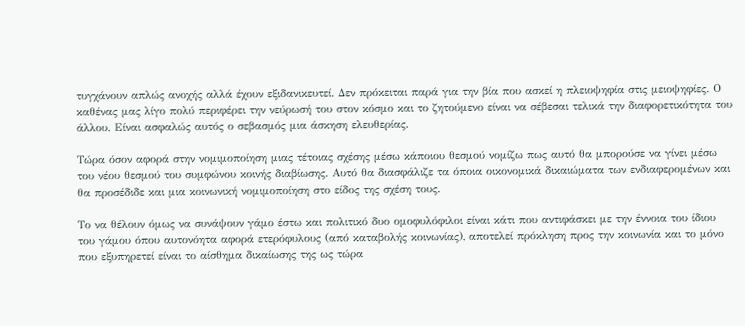τυγχάνουν απλώς ανοχής αλλά έχουν εξιδανικευτεί. Δεν πρόκειται παρά για την βία που ασκεί η πλειοψηφία στις μειοψηφίες. Ο καθένας μας λίγο πολύ περιφέρει την νεύρωσή του στον κόσμο και το ζητούμενο είναι να σέβεσαι τελικά την διαφορετικότητα του άλλου. Είναι ασφαλώς αυτός ο σεβασμός μια άσκηση ελευθερίας.

Τώρα όσον αφορά στην νομιμοποίηση μιας τέτοιας σχέσης μέσω κάποιου θεσμού νομίζω πως αυτό θα μπορούσε να γίνει μέσω του νέου θεσμού του συμφώνου κοινής διαβίωσης. Αυτό θα διασφάλιζε τα όποια οικονομικά δικαιώματα των ενδιαφερομένων και θα προσέδιδε και μια κοινωνική νομιμοποίηση στο είδος της σχέση τους.

Το να θέλουν όμως να συνάψουν γάμο έστω και πολιτικό δυο ομοφυλόφιλοι είναι κάτι που αντιφάσκει με την έννοια του ίδιου του γάμου όπου αυτονόητα αφορά ετερόφυλους (από καταβολής κοινωνίας), αποτελεί πρόκληση προς την κοινωνία και το μόνο που εξυπηρετεί είναι το αίσθημα δικαίωσης της ως τώρα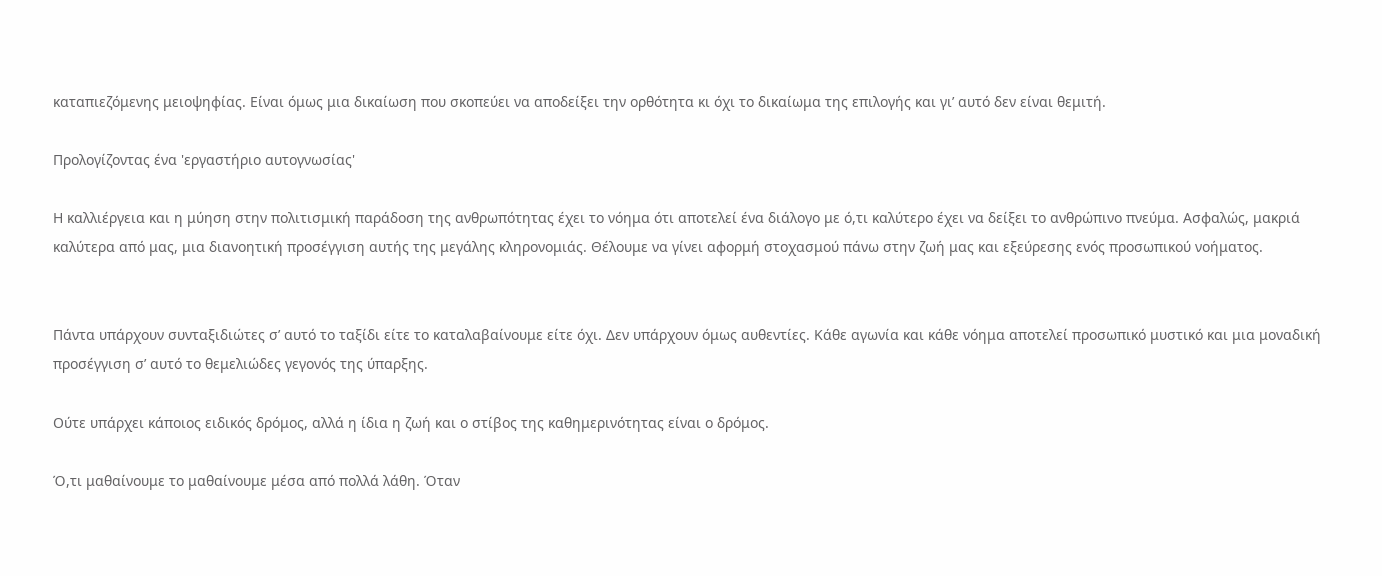καταπιεζόμενης μειοψηφίας. Είναι όμως μια δικαίωση που σκοπεύει να αποδείξει την ορθότητα κι όχι το δικαίωμα της επιλογής και γι’ αυτό δεν είναι θεμιτή.

Προλογίζοντας ένα 'εργαστήριο αυτογνωσίας'

Η καλλιέργεια και η μύηση στην πολιτισμική παράδοση της ανθρωπότητας έχει το νόημα ότι αποτελεί ένα διάλογο με ό,τι καλύτερο έχει να δείξει το ανθρώπινο πνεύμα. Ασφαλώς, μακριά καλύτερα από μας, μια διανοητική προσέγγιση αυτής της μεγάλης κληρονομιάς. Θέλουμε να γίνει αφορμή στοχασμού πάνω στην ζωή μας και εξεύρεσης ενός προσωπικού νοήματος.


Πάντα υπάρχουν συνταξιδιώτες σ’ αυτό το ταξίδι είτε το καταλαβαίνουμε είτε όχι. Δεν υπάρχουν όμως αυθεντίες. Κάθε αγωνία και κάθε νόημα αποτελεί προσωπικό μυστικό και μια μοναδική προσέγγιση σ’ αυτό το θεμελιώδες γεγονός της ύπαρξης.

Ούτε υπάρχει κάποιος ειδικός δρόμος, αλλά η ίδια η ζωή και ο στίβος της καθημερινότητας είναι ο δρόμος.

Ό,τι μαθαίνουμε το μαθαίνουμε μέσα από πολλά λάθη. Όταν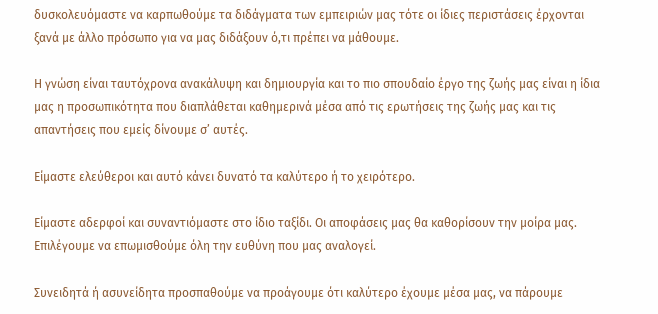δυσκολευόμαστε να καρπωθούμε τα διδάγματα των εμπειριών μας τότε οι ίδιες περιστάσεις έρχονται ξανά με άλλο πρόσωπο για να μας διδάξουν ό,τι πρέπει να μάθουμε.

Η γνώση είναι ταυτόχρονα ανακάλυψη και δημιουργία και το πιο σπουδαίο έργο της ζωής μας είναι η ίδια μας η προσωπικότητα που διαπλάθεται καθημερινά μέσα από τις ερωτήσεις της ζωής μας και τις απαντήσεις που εμείς δίνουμε σ’ αυτές.

Είμαστε ελεύθεροι και αυτό κάνει δυνατό τα καλύτερο ή το χειρότερο.

Είμαστε αδερφοί και συναντιόμαστε στο ίδιο ταξίδι. Οι αποφάσεις μας θα καθορίσουν την μοίρα μας. Επιλέγουμε να επωμισθούμε όλη την ευθύνη που μας αναλογεί.

Συνειδητά ή ασυνείδητα προσπαθούμε να προάγουμε ότι καλύτερο έχουμε μέσα μας, να πάρουμε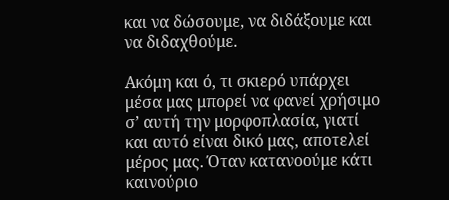και να δώσουμε, να διδάξουμε και να διδαχθούμε.

Ακόμη και ό, τι σκιερό υπάρχει μέσα μας μπορεί να φανεί χρήσιμο σ’ αυτή την μορφοπλασία, γιατί και αυτό είναι δικό μας, αποτελεί μέρος μας. Όταν κατανοούμε κάτι καινούριο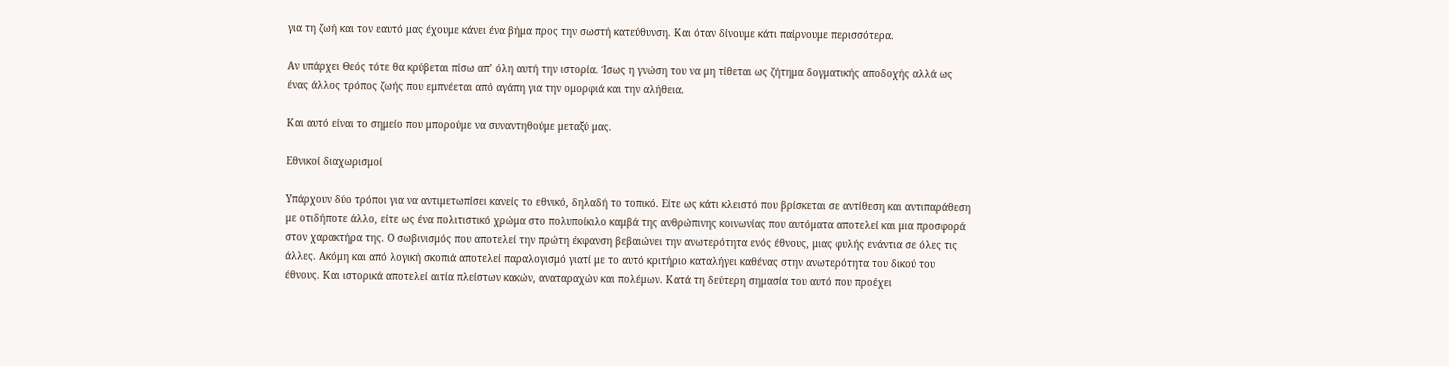για τη ζωή και τον εαυτό μας έχουμε κάνει ένα βήμα προς την σωστή κατεύθυνση. Και όταν δίνουμε κάτι παίρνουμε περισσότερα.

Αν υπάρχει Θεός τότε θα κρύβεται πίσω απ’ όλη αυτή την ιστορία. Ίσως η γνώση του να μη τίθεται ως ζήτημα δογματικής αποδοχής αλλά ως ένας άλλος τρόπος ζωής που εμπνέεται από αγάπη για την ομορφιά και την αλήθεια.

Και αυτό είναι το σημείο που μπορούμε να συναντηθούμε μεταξύ μας.

Εθνικοί διαχωρισμοί

Υπάρχουν δύο τρόποι για να αντιμετωπίσει κανείς το εθνικό, δηλαδή το τοπικό. Είτε ως κάτι κλειστό που βρίσκεται σε αντίθεση και αντιπαράθεση με οτιδήποτε άλλο, είτε ως ένα πολιτιστικό χρώμα στο πολυποίκιλο καμβά της ανθρώπινης κοινωνίας που αυτόματα αποτελεί και μια προσφορά στον χαρακτήρα της. Ο σωβινισμός που αποτελεί την πρώτη έκφανση βεβαιώνει την ανωτερότητα ενός έθνους, μιας φυλής ενάντια σε όλες τις άλλες. Ακόμη και από λογική σκοπιά αποτελεί παραλογισμό γιατί με το αυτό κριτήριο καταλήγει καθένας στην ανωτερότητα του δικού του έθνους. Και ιστορικά αποτελεί αιτία πλείστων κακών, αναταραχών και πολέμων. Κατά τη δεύτερη σημασία του αυτό που προέχει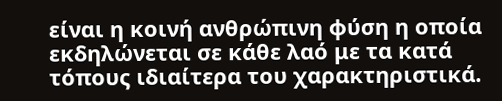είναι η κοινή ανθρώπινη φύση η οποία εκδηλώνεται σε κάθε λαό με τα κατά τόπους ιδιαίτερα του χαρακτηριστικά.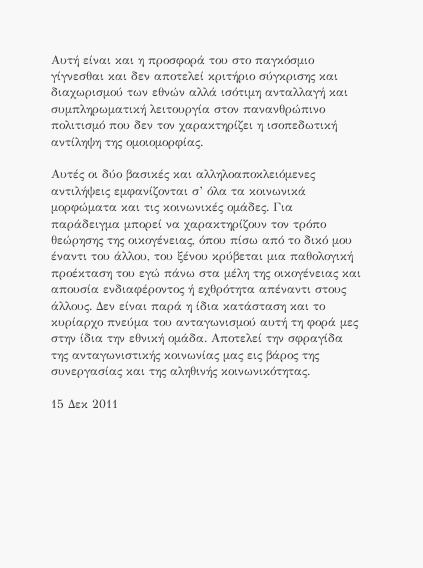Αυτή είναι και η προσφορά του στο παγκόσμιο γίγνεσθαι και δεν αποτελεί κριτήριο σύγκρισης και διαχωρισμού των εθνών αλλά ισότιμη ανταλλαγή και συμπληρωματική λειτουργία στον πανανθρώπινο πολιτισμό που δεν τον χαρακτηρίζει η ισοπεδωτική αντίληψη της ομοιομορφίας.

Αυτές οι δύο βασικές και αλληλοαποκλειόμενες αντιλήψεις εμφανίζονται σ’ όλα τα κοινωνικά μορφώματα και τις κοινωνικές ομάδες. Για παράδειγμα μπορεί να χαρακτηρίζουν τον τρόπο θεώρησης της οικογένειας, όπου πίσω από το δικό μου έναντι του άλλου, του ξένου κρύβεται μια παθολογική προέκταση του εγώ πάνω στα μέλη της οικογένειας και απουσία ενδιαφέροντος ή εχθρότητα απέναντι στους άλλους. Δεν είναι παρά η ίδια κατάσταση και το κυρίαρχο πνεύμα του ανταγωνισμού αυτή τη φορά μες στην ίδια την εθνική ομάδα. Αποτελεί την σφραγίδα της ανταγωνιστικής κοινωνίας μας εις βάρος της συνεργασίας και της αληθινής κοινωνικότητας.

15 Δεκ 2011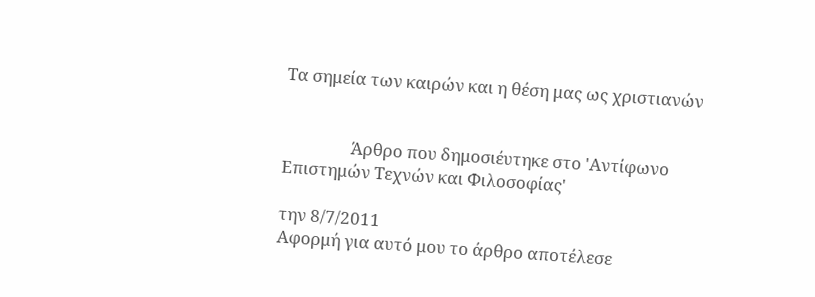Τα σημεία των καιρών και η θέση μας ως χριστιανών


                 Άρθρο που δημοσιέυτηκε στο 'Αντίφωνο Επιστημών Τεχνών και Φιλοσοφίας'

την 8/7/2011
Αφορμή για αυτό μου το άρθρο αποτέλεσε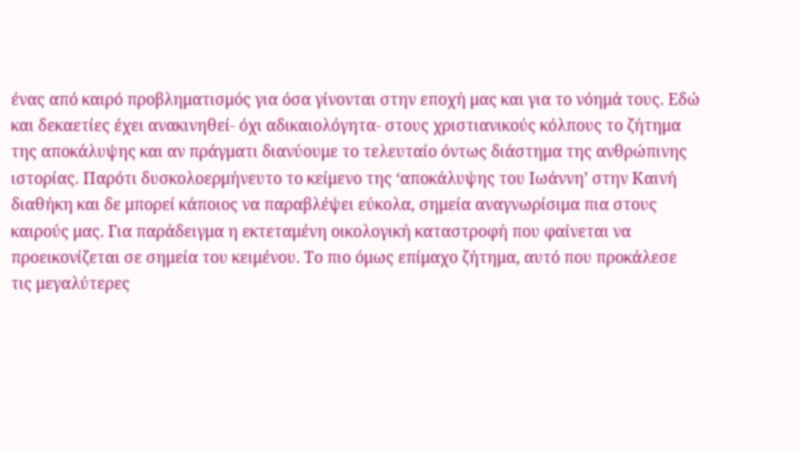ένας από καιρό προβληματισμός για όσα γίνονται στην εποχή μας και για το νόημά τους. Εδώ και δεκαετίες έχει ανακινηθεί- όχι αδικαιολόγητα- στους χριστιανικούς κόλπους το ζήτημα της αποκάλυψης και αν πράγματι διανύουμε το τελευταίο όντως διάστημα της ανθρώπινης ιστορίας. Παρότι δυσκολοερμήνευτο το κείμενο της ‘αποκάλυψης του Ιωάννη’ στην Καινή διαθήκη και δε μπορεί κάποιος να παραβλέψει εύκολα, σημεία αναγνωρίσιμα πια στους καιρούς μας. Για παράδειγμα η εκτεταμένη οικολογική καταστροφή που φαίνεται να προεικονίζεται σε σημεία του κειμένου. Το πιο όμως επίμαχο ζήτημα, αυτό που προκάλεσε τις μεγαλύτερες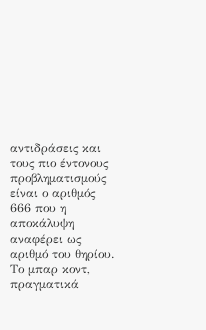αντιδράσεις και τους πιο έντονους προβληματισμούς είναι ο αριθμός
666 που η αποκάλυψη αναφέρει ως αριθμό του θηρίου. Το μπαρ κοντ, πραγματικά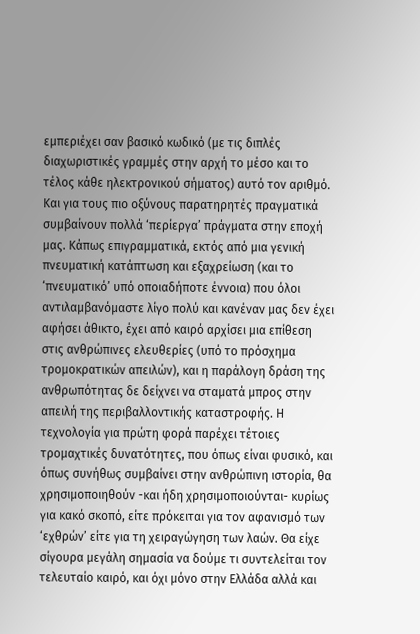εμπεριέχει σαν βασικό κωδικό (με τις διπλές διαχωριστικές γραμμές στην αρχή το μέσο και το τέλος κάθε ηλεκτρονικού σήματος) αυτό τον αριθμό. Και για τους πιο οξύνους παρατηρητές πραγματικά συμβαίνουν πολλά ‘περίεργα’ πράγματα στην εποχή μας. Κάπως επιγραμματικά, εκτός από μια γενική πνευματική κατάπτωση και εξαχρείωση (και το ‘πνευματικό’ υπό οποιαδήποτε έννοια) που όλοι αντιλαμβανόμαστε λίγο πολύ και κανέναν μας δεν έχει αφήσει άθικτο, έχει από καιρό αρχίσει μια επίθεση στις ανθρώπινες ελευθερίες (υπό το πρόσχημα τρομοκρατικών απειλών), και η παράλογη δράση της ανθρωπότητας δε δείχνει να σταματά μπρος στην απειλή της περιβαλλοντικής καταστροφής. Η τεχνολογία για πρώτη φορά παρέχει τέτοιες τρομαχτικές δυνατότητες, που όπως είναι φυσικό, και όπως συνήθως συμβαίνει στην ανθρώπινη ιστορία, θα χρησιμοποιηθούν -και ήδη χρησιμοποιούνται- κυρίως για κακό σκοπό, είτε πρόκειται για τον αφανισμό των ‘εχθρών’ είτε για τη χειραγώγηση των λαών. Θα είχε σίγουρα μεγάλη σημασία να δούμε τι συντελείται τον τελευταίο καιρό, και όχι μόνο στην Ελλάδα αλλά και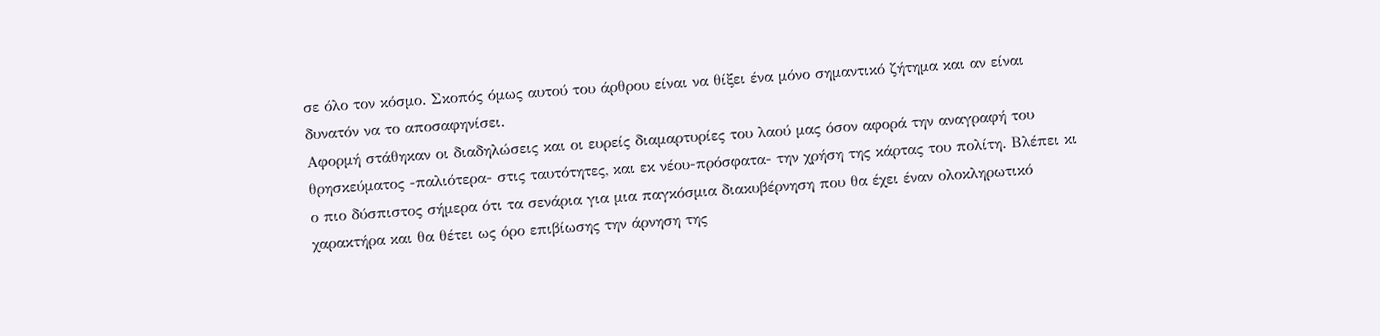σε όλο τον κόσμο. Σκοπός όμως αυτού του άρθρου είναι να θίξει ένα μόνο σημαντικό ζήτημα και αν είναι δυνατόν να το αποσαφηνίσει.
Αφορμή στάθηκαν οι διαδηλώσεις και οι ευρείς διαμαρτυρίες του λαού μας όσον αφορά την αναγραφή του θρησκεύματος -παλιότερα- στις ταυτότητες, και εκ νέου-πρόσφατα- την χρήση της κάρτας του πολίτη. Βλέπει κι ο πιο δύσπιστος σήμερα ότι τα σενάρια για μια παγκόσμια διακυβέρνηση που θα έχει έναν ολοκληρωτικό χαρακτήρα και θα θέτει ως όρο επιβίωσης την άρνηση της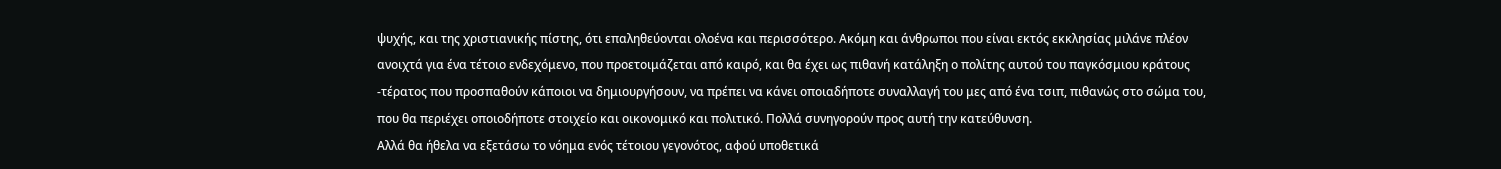ψυχής, και της χριστιανικής πίστης, ότι επαληθεύονται ολοένα και περισσότερο. Ακόμη και άνθρωποι που είναι εκτός εκκλησίας μιλάνε πλέον ανοιχτά για ένα τέτοιο ενδεχόμενο, που προετοιμάζεται από καιρό, και θα έχει ως πιθανή κατάληξη ο πολίτης αυτού του παγκόσμιου κράτους -τέρατος που προσπαθούν κάποιοι να δημιουργήσουν, να πρέπει να κάνει οποιαδήποτε συναλλαγή του μες από ένα τσιπ, πιθανώς στο σώμα του, που θα περιέχει οποιοδήποτε στοιχείο και οικονομικό και πολιτικό. Πολλά συνηγορούν προς αυτή την κατεύθυνση.
Αλλά θα ήθελα να εξετάσω το νόημα ενός τέτοιου γεγονότος, αφού υποθετικά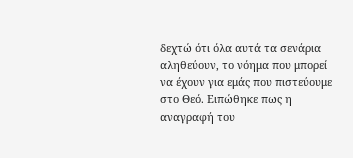δεχτώ ότι όλα αυτά τα σενάρια αληθεύουν, το νόημα που μπορεί να έχουν για εμάς που πιστεύουμε στο Θεό. Ειπώθηκε πως η αναγραφή του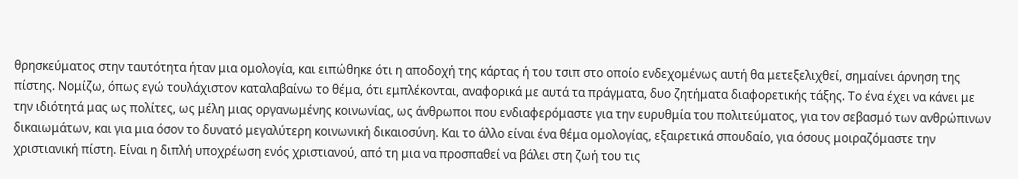θρησκεύματος στην ταυτότητα ήταν μια ομολογία, και ειπώθηκε ότι η αποδοχή της κάρτας ή του τσιπ στο οποίο ενδεχομένως αυτή θα μετεξελιχθεί, σημαίνει άρνηση της πίστης. Νομίζω, όπως εγώ τουλάχιστον καταλαβαίνω το θέμα, ότι εμπλέκονται, αναφορικά με αυτά τα πράγματα, δυο ζητήματα διαφορετικής τάξης. Το ένα έχει να κάνει με την ιδιότητά μας ως πολίτες, ως μέλη μιας οργανωμένης κοινωνίας, ως άνθρωποι που ενδιαφερόμαστε για την ευρυθμία του πολιτεύματος, για τον σεβασμό των ανθρώπινων δικαιωμάτων, και για μια όσον το δυνατό μεγαλύτερη κοινωνική δικαιοσύνη. Και το άλλο είναι ένα θέμα ομολογίας, εξαιρετικά σπουδαίο, για όσους μοιραζόμαστε την χριστιανική πίστη. Είναι η διπλή υποχρέωση ενός χριστιανού, από τη μια να προσπαθεί να βάλει στη ζωή του τις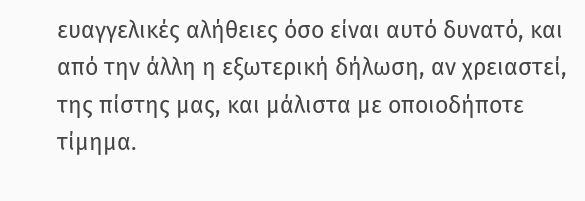ευαγγελικές αλήθειες όσο είναι αυτό δυνατό, και από την άλλη η εξωτερική δήλωση, αν χρειαστεί, της πίστης μας, και μάλιστα με οποιοδήποτε τίμημα.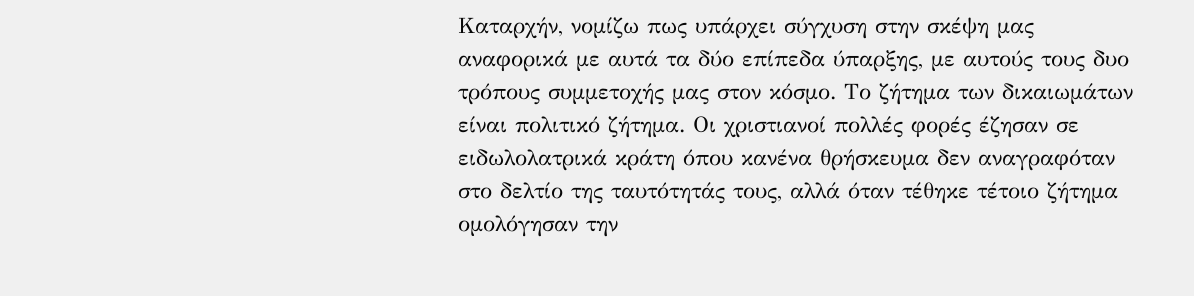Καταρχήν, νομίζω πως υπάρχει σύγχυση στην σκέψη μας αναφορικά με αυτά τα δύο επίπεδα ύπαρξης, με αυτούς τους δυο τρόπους συμμετοχής μας στον κόσμο. Το ζήτημα των δικαιωμάτων είναι πολιτικό ζήτημα. Οι χριστιανοί πολλές φορές έζησαν σε ειδωλολατρικά κράτη όπου κανένα θρήσκευμα δεν αναγραφόταν στο δελτίο της ταυτότητάς τους, αλλά όταν τέθηκε τέτοιο ζήτημα ομολόγησαν την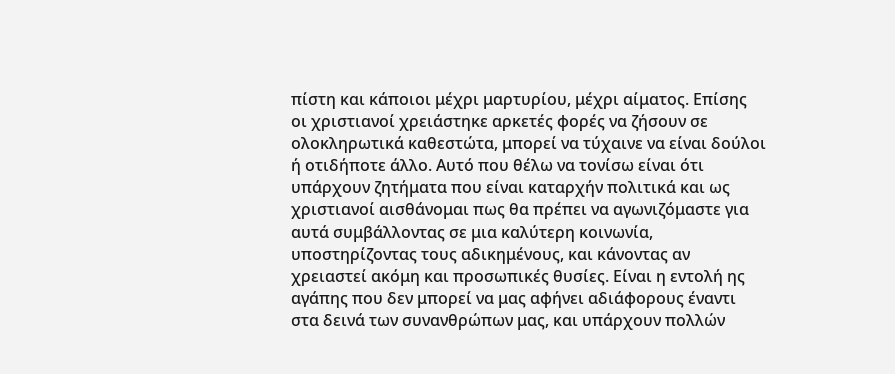πίστη και κάποιοι μέχρι μαρτυρίου, μέχρι αίματος. Επίσης οι χριστιανοί χρειάστηκε αρκετές φορές να ζήσουν σε ολοκληρωτικά καθεστώτα, μπορεί να τύχαινε να είναι δούλοι ή οτιδήποτε άλλο. Αυτό που θέλω να τονίσω είναι ότι υπάρχουν ζητήματα που είναι καταρχήν πολιτικά και ως χριστιανοί αισθάνομαι πως θα πρέπει να αγωνιζόμαστε για αυτά συμβάλλοντας σε μια καλύτερη κοινωνία, υποστηρίζοντας τους αδικημένους, και κάνοντας αν χρειαστεί ακόμη και προσωπικές θυσίες. Είναι η εντολή ης αγάπης που δεν μπορεί να μας αφήνει αδιάφορους έναντι στα δεινά των συνανθρώπων μας, και υπάρχουν πολλών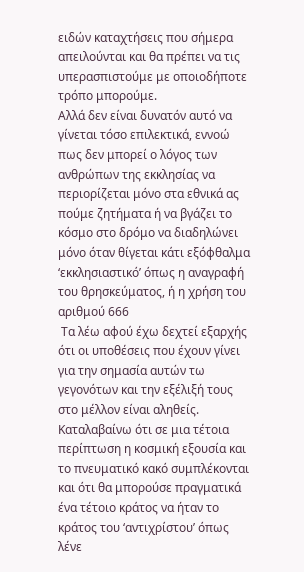ειδών καταχτήσεις που σήμερα απειλούνται και θα πρέπει να τις υπερασπιστούμε με οποιοδήποτε τρόπο μπορούμε.
Αλλά δεν είναι δυνατόν αυτό να γίνεται τόσο επιλεκτικά, εννοώ πως δεν μπορεί ο λόγος των ανθρώπων της εκκλησίας να περιορίζεται μόνο στα εθνικά ας πούμε ζητήματα ή να βγάζει το κόσμο στο δρόμο να διαδηλώνει μόνο όταν θίγεται κάτι εξόφθαλμα ‘εκκλησιαστικό’ όπως η αναγραφή του θρησκεύματος, ή η χρήση του αριθμού 666
 Τα λέω αφού έχω δεχτεί εξαρχής ότι οι υποθέσεις που έχουν γίνει για την σημασία αυτών τω γεγονότων και την εξέλιξή τους στο μέλλον είναι αληθείς. Καταλαβαίνω ότι σε μια τέτοια περίπτωση η κοσμική εξουσία και το πνευματικό κακό συμπλέκονται και ότι θα μπορούσε πραγματικά ένα τέτοιο κράτος να ήταν το κράτος του ‘αντιχρίστου’ όπως λένε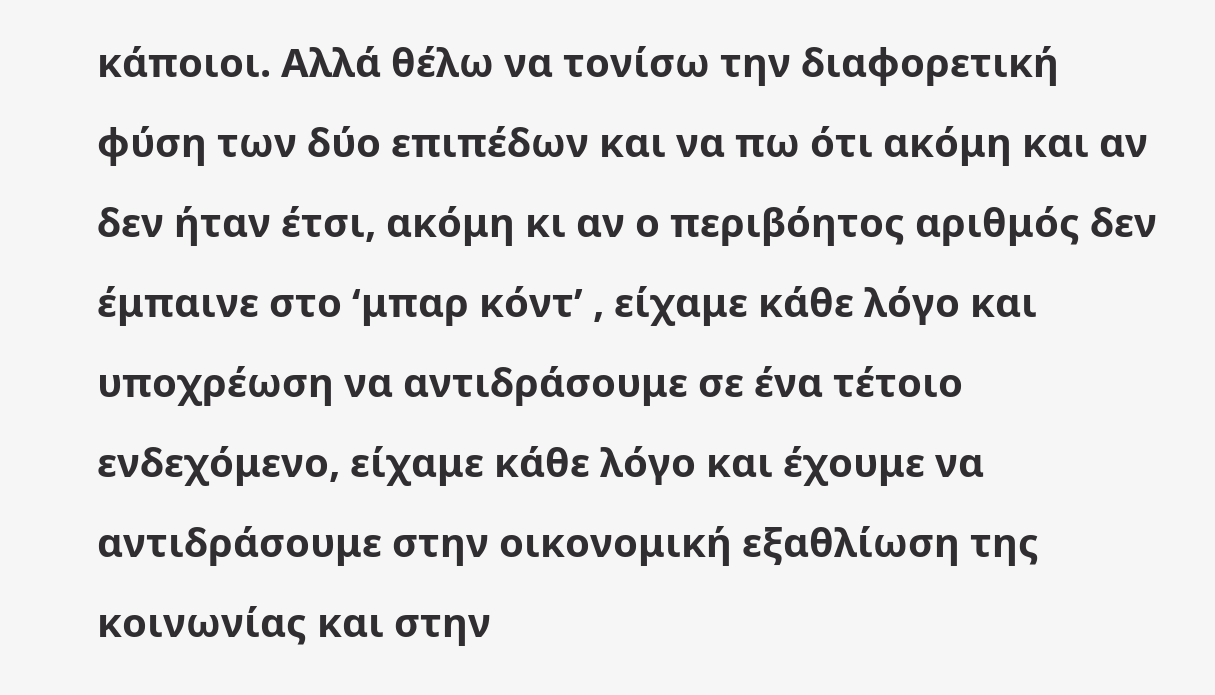κάποιοι. Αλλά θέλω να τονίσω την διαφορετική φύση των δύο επιπέδων και να πω ότι ακόμη και αν δεν ήταν έτσι, ακόμη κι αν ο περιβόητος αριθμός δεν έμπαινε στο ‘μπαρ κόντ’ , είχαμε κάθε λόγο και υποχρέωση να αντιδράσουμε σε ένα τέτοιο ενδεχόμενο, είχαμε κάθε λόγο και έχουμε να αντιδράσουμε στην οικονομική εξαθλίωση της κοινωνίας και στην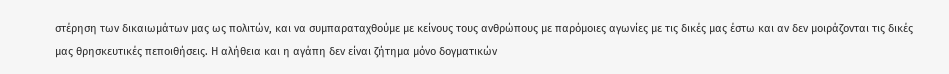στέρηση των δικαιωμάτων μας ως πολιτών, και να συμπαραταχθούμε με κείνους τους ανθρώπους με παρόμοιες αγωνίες με τις δικές μας έστω και αν δεν μοιράζονται τις δικές μας θρησκευτικές πεποιθήσεις. Η αλήθεια και η αγάπη δεν είναι ζήτημα μόνο δογματικών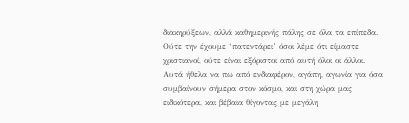διακηρύξεων, αλλά καθημερινής πάλης σε όλα τα επίπεδα. Ούτε την έχουμε ‘πατεντάρει’ όσοι λέμε ότι είμαστε χριστιανοί, ούτε είναι εξόριστοι από αυτή όλοι οι άλλοι. Αυτά ήθελα να πω από ενδιαφέρον, αγάπη, αγωνία για όσα συμβαίνουν σήμερα στον κόσμο, και στη χώρα μας ειδικότερα, και βέβαια θίγοντας με μεγάλη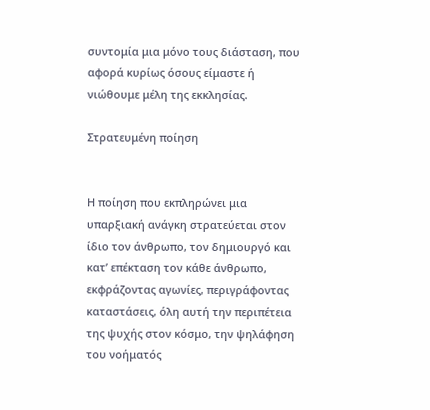συντομία μια μόνο τους διάσταση, που αφορά κυρίως όσους είμαστε ή νιώθουμε μέλη της εκκλησίας.

Στρατευμένη ποίηση


Η ποίηση που εκπληρώνει μια υπαρξιακή ανάγκη στρατεύεται στον ίδιο τον άνθρωπο, τον δημιουργό και κατ’ επέκταση τον κάθε άνθρωπο, εκφράζοντας αγωνίες, περιγράφοντας καταστάσεις, όλη αυτή την περιπέτεια της ψυχής στον κόσμο, την ψηλάφηση του νοήματός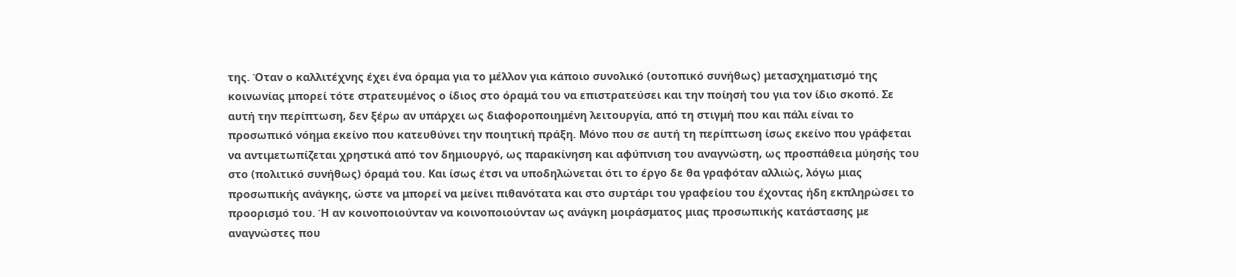της. Όταν ο καλλιτέχνης έχει ένα όραμα για το μέλλον για κάποιο συνολικό (ουτοπικό συνήθως) μετασχηματισμό της κοινωνίας μπορεί τότε στρατευμένος ο ίδιος στο όραμά του να επιστρατεύσει και την ποίησή του για τον ίδιο σκοπό. Σε αυτή την περίπτωση, δεν ξέρω αν υπάρχει ως διαφοροποιημένη λειτουργία, από τη στιγμή που και πάλι είναι το προσωπικό νόημα εκείνο που κατευθύνει την ποιητική πράξη. Μόνο που σε αυτή τη περίπτωση ίσως εκείνο που γράφεται να αντιμετωπίζεται χρηστικά από τον δημιουργό, ως παρακίνηση και αφύπνιση του αναγνώστη, ως προσπάθεια μύησής του στο (πολιτικό συνήθως) όραμά του. Και ίσως έτσι να υποδηλώνεται ότι το έργο δε θα γραφόταν αλλιώς, λόγω μιας προσωπικής ανάγκης, ώστε να μπορεί να μείνει πιθανότατα και στο συρτάρι του γραφείου του έχοντας ήδη εκπληρώσει το προορισμό του. Ή αν κοινοποιούνταν να κοινοποιούνταν ως ανάγκη μοιράσματος μιας προσωπικής κατάστασης με αναγνώστες που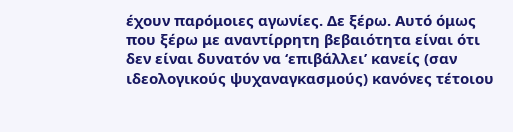έχουν παρόμοιες αγωνίες. Δε ξέρω. Αυτό όμως που ξέρω με αναντίρρητη βεβαιότητα είναι ότι δεν είναι δυνατόν να ‘επιβάλλει’ κανείς (σαν ιδεολογικούς ψυχαναγκασμούς) κανόνες τέτοιου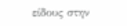είδους στην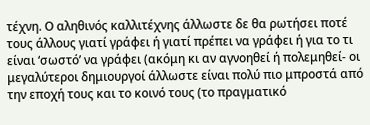τέχνη. Ο αληθινός καλλιτέχνης άλλωστε δε θα ρωτήσει ποτέ τους άλλους γιατί γράφει ή γιατί πρέπει να γράφει ή για το τι είναι ‘σωστό’ να γράφει (ακόμη κι αν αγνοηθεί ή πολεμηθεί- οι μεγαλύτεροι δημιουργοί άλλωστε είναι πολύ πιο μπροστά από την εποχή τους και το κοινό τους (το πραγματικό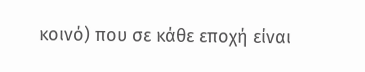κοινό) που σε κάθε εποχή είναι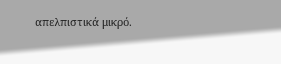απελπιστικά μικρό.